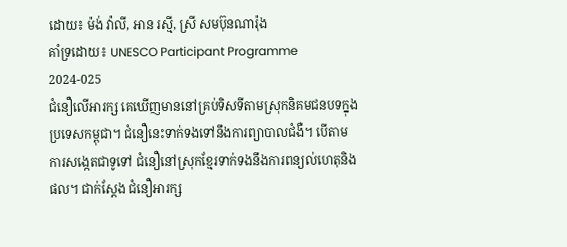ដោយ៖ ម៉ង់ វ៉ាលី, អាន រស្មី, ស្រី សមប៊ុនណារ៉ុង
គាំទ្រដោយ៖ UNESCO Participant Programme 2024-025
ជំនឿលើអារក្ស គេឃើញមាននៅគ្រប់ទិសទីតាមស្រុកនិគមជនបទក្នុងប្រទេសកម្ពុជា។ ជំនឿនេះទាក់ទងទៅនឹងការព្យាបាលជំងឺ។ បើតាមការសង្កេតជាទូទៅ ជំនឿនៅស្រុកខ្មែរទាក់ទងនឹងការពន្យល់ហេតុនិងផល។ ជាក់ស្តែង ជំនឿអារក្ស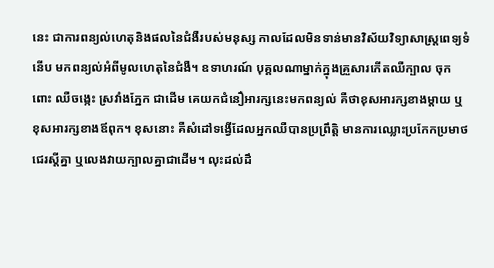នេះ ជាការពន្យល់ហេតុនិងផលនៃជំងឺរបស់មនុស្ស កាលដែលមិនទាន់មានវិស័យវិទ្យាសាស្ត្រពេទ្យទំនើប មកពន្យល់អំពីមូលហេតុនៃជំងឺ។ ឧទាហរណ៍ បុគ្គលណាម្នាក់ក្នុងគ្រួសារកើតឈឺក្បាល ចុកពោះ ឈឺចង្កេះ ស្រវាំងភ្នែក ជាដើម គេយកជំនឿអារក្សនេះមកពន្យល់ គឺថាខុសអារក្សខាងម្តាយ ឬខុសអារក្សខាងឪពុក។ ខុសនោះ គឺសំដៅទង្វើដែលអ្នកឈឺបានប្រព្រឹត្តិ មានការឈ្លោះប្រកែកប្រមាថជេរស្តីគ្នា ឬលេងវាយក្បាលគ្នាជាដើម។ លុះដល់ដឹ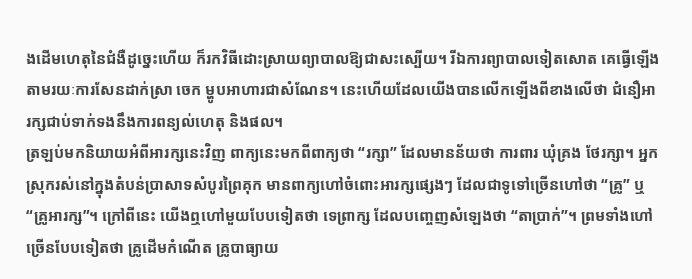ងដើមហេតុនៃជំងឺដូច្នេះហើយ ក៏រកវិធីដោះស្រាយព្យាបាលឱ្យជាសះស្បើយ។ រីឯការព្យាបាលទៀតសោត គេធ្វើឡើងតាមរយៈការសែនដាក់ស្រា ចេក ម្ហូបអាហារជាសំណែន។ នេះហើយដែលយើងបានលើកឡើងពីខាងលើថា ជំនឿអារក្សជាប់ទាក់ទងនឹងការពន្យល់ហេតុ និងផល។
ត្រឡប់មកនិយាយអំពីអារក្សនេះវិញ ពាក្យនេះមកពីពាក្យថា “រក្សា” ដែលមានន័យថា ការពារ ឃុំគ្រង ថែរក្សា។ អ្នកស្រុករស់នៅក្នុងតំបន់ប្រាសាទសំបូរព្រៃគុក មានពាក្យហៅចំពោះអារក្សផ្សេងៗ ដែលជាទូទៅច្រើនហៅថា “គ្រូ” ឬ “គ្រូអារក្ស”។ ក្រៅពីនេះ យើងឮហៅមួយបែបទៀតថា ទេព្រាក្ស ដែលបញ្ចេញសំឡេងថា “តាប្រាក់”។ ព្រមទាំងហៅច្រើនបែបទៀតថា គ្រូដើមកំណើត គ្រូបាធ្យាយ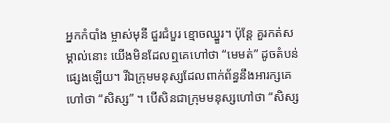អ្នកកំបាំង ម្ចាស់មុនី ជួរជំបួរ ខ្មោចឈ្នួរ។ ប៉ុន្តែ គួរកត់សម្គាល់នោះ យើងមិនដែលឮគេហៅថា “មេមត់” ដូចតំបន់ផ្សេងឡើយ។ រីឯក្រុមមនុស្សដែលពាក់ព័ន្ធនឹងអារក្សគេហៅថា “សិស្ស” ។ បើសិនជាក្រុមមនុស្សហៅថា “សិស្ស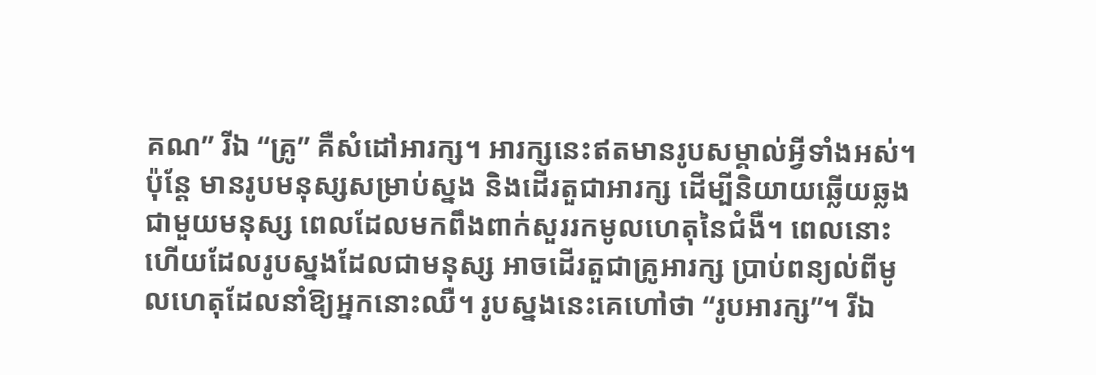គណ” រីឯ “គ្រូ” គឺសំដៅអារក្ស។ អារក្សនេះឥតមានរូបសម្គាល់អ្វីទាំងអស់។ ប៉ុន្តែ មានរូបមនុស្សសម្រាប់ស្នង និងដើរតួជាអារក្ស ដើម្បីនិយាយឆ្លើយឆ្លងជាមួយមនុស្ស ពេលដែលមកពឹងពាក់សួររកមូលហេតុនៃជំងឺ។ ពេលនោះហើយដែលរូបស្នងដែលជាមនុស្ស អាចដើរតួជាគ្រូអារក្ស ប្រាប់ពន្យល់ពីមូលហេតុដែលនាំឱ្យអ្នកនោះឈឺ។ រូបស្នងនេះគេហៅថា “រូបអារក្ស”។ រីឯ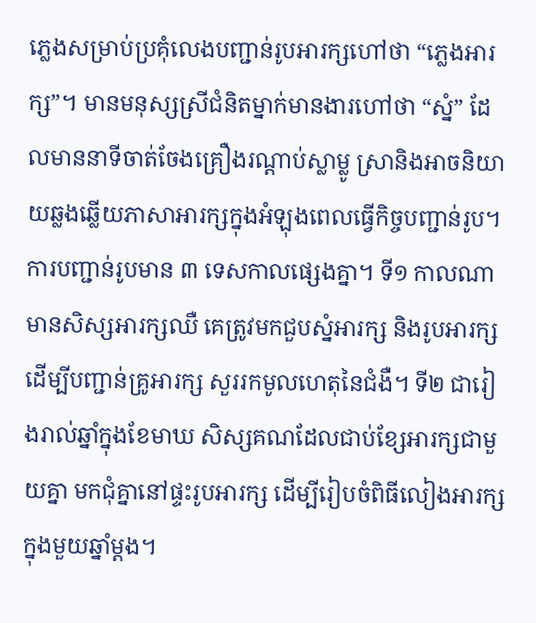ភ្លេងសម្រាប់ប្រគុំលេងបញ្ជាន់រូបអារក្សហៅថា “ភ្លេងអារក្ស”។ មានមនុស្សស្រីជំនិតម្នាក់មានងារហៅថា “ស្នំ” ដែលមាននាទីចាត់ចែងគ្រឿងរណ្តាប់ស្លាម្លូ ស្រានិងអាចនិយាយឆ្លងឆ្លើយភាសាអារក្សក្នុងអំឡុងពេលធ្វើកិច្ចបញ្ជាន់រូប។ ការបញ្ជាន់រូបមាន ៣ ទេសកាលផ្សេងគ្នា។ ទី១ កាលណាមានសិស្សអារក្សឈឺ គេត្រូវមកជួបស្នំអារក្ស និងរូបអារក្ស ដើម្បីបញ្ជាន់គ្រូអារក្ស សួររកមូលហេតុនៃជំងឺ។ ទី២ ជារៀងរាល់ឆ្នាំក្នុងខែមាឃ សិស្សគណដែលជាប់ខ្សែអារក្សជាមួយគ្នា មកជុំគ្នានៅផ្ទះរូបអារក្ស ដើម្បីរៀបចំពិធីលៀងអារក្ស ក្នុងមួយឆ្នាំម្តង។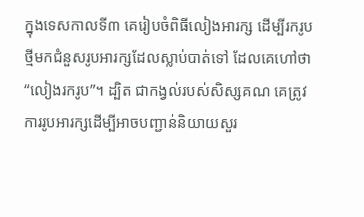ក្នុងទេសកាលទី៣ គេរៀបចំពិធីលៀងអារក្ស ដើម្បីរករូបថ្មីមកជំនួសរូបអារក្សដែលស្លាប់បាត់ទៅ ដែលគេហៅថា “លៀងរករូប”។ ដ្បិត ជាកង្វល់របស់សិស្សគណ គេត្រូវការរូបអារក្សដើម្បីអាចបញ្ជាន់និយាយសួរ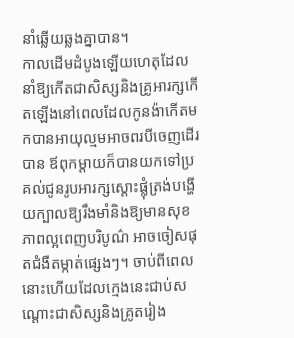នាំឆ្លើយឆ្លងគ្នាបាន។
កាលដើមដំបូងឡើយហេតុដែលនាំឱ្យកើតជាសិស្សនិងគ្រូអារក្សកើតឡើងនៅពេលដែលកូនង៉ាកើតមកបានអាយុល្មមអាចពរបីចេញដើរបាន ឪពុកម្តាយក៏បានយកទៅប្រគល់ជូនរូបអារក្សស្តោះផ្លុំត្រង់បង្ហើយក្បាលឱ្យរឹងមាំនិងឱ្យមានសុខភាពល្អពេញបរិបូណ៌ អាចចៀសផុតជំងឺតម្កាត់ផ្សេងៗ។ ចាប់ពីពេលនោះហើយដែលក្មេងនេះជាប់សណ្តោះជាសិស្សនិងគ្រូតរៀង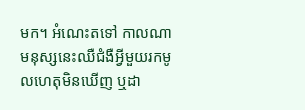មក។ អំណេះតទៅ កាលណាមនុស្សនេះឈឺជំងឺអ្វីមួយរកមូលហេតុមិនឃើញ ឬដា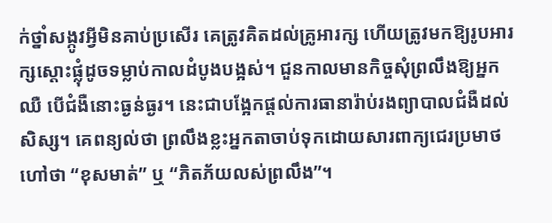ក់ថ្នាំសង្កូវអ្វីមិនគាប់ប្រសើរ គេត្រូវគិតដល់គ្រូអារក្ស ហើយត្រូវមកឱ្យរូបអារក្សស្តោះផ្លុំដូចទម្លាប់កាលដំបូងបង្អស់។ ជួនកាលមានកិច្ចសុំព្រលឹងឱ្យអ្នកឈឺ បើជំងឺនោះធ្ងន់ធ្ងរ។ នេះជាបង្អែកផ្តល់ការធានារ៉ាប់រងព្យាបាលជំងឺដល់សិស្ស។ គេពន្យល់ថា ព្រលឹងខ្លះអ្នកតាចាប់ទុកដោយសារពាក្យជេរប្រមាថ ហៅថា “ខុសមាត់” ឬ “ភិតភ័យលស់ព្រលឹង”។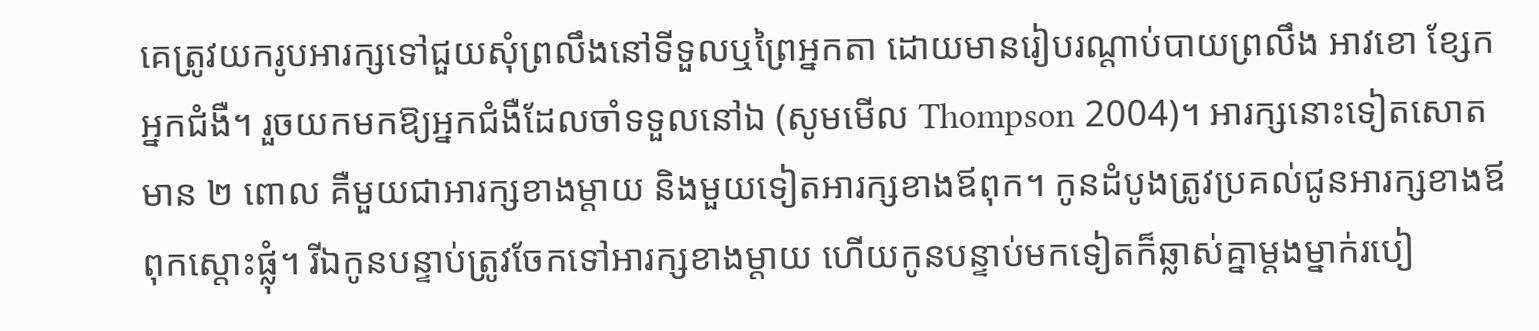គេត្រូវយករូបអារក្សទៅជួយសុំព្រលឹងនៅទីទួលឬព្រៃអ្នកតា ដោយមានរៀបរណ្តាប់បាយព្រលឹង អាវខោ ខ្សែកអ្នកជំងឺ។ រួចយកមកឱ្យអ្នកជំងឺដែលចាំទទួលនៅឯ (សូមមើល Thompson 2004)។ អារក្សនោះទៀតសោតមាន ២ ពោល គឺមួយជាអារក្សខាងម្តាយ និងមួយទៀតអារក្សខាងឪពុក។ កូនដំបូងត្រូវប្រគល់ជូនអារក្សខាងឪពុកស្តោះផ្លុំ។ រីឯកូនបន្ទាប់ត្រូវចែកទៅអារក្សខាងម្តាយ ហើយកូនបន្ទាប់មកទៀតក៏ឆ្លាស់គ្នាម្តងម្នាក់របៀ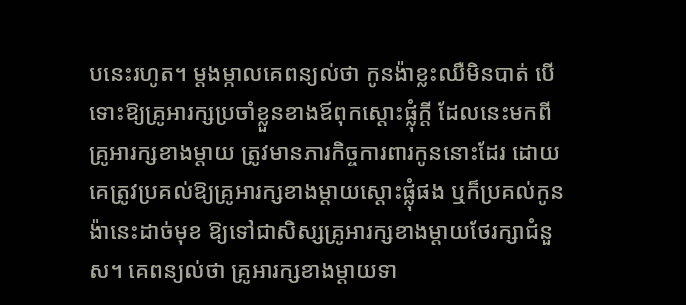បនេះរហូត។ ម្តងម្កាលគេពន្យល់ថា កូនង៉ាខ្លះឈឺមិនបាត់ បើទោះឱ្យគ្រូអារក្សប្រចាំខ្លួនខាងឪពុកស្តោះផ្លុំក្តី ដែលនេះមកពីគ្រូអារក្សខាងម្តាយ ត្រូវមានភារកិច្ចការពារកូននោះដែរ ដោយគេត្រូវប្រគល់ឱ្យគ្រូអារក្សខាងម្តាយស្តោះផ្លុំផង ឬក៏ប្រគល់កូនង៉ានេះដាច់មុខ ឱ្យទៅជាសិស្សគ្រូអារក្សខាងម្តាយថែរក្សាជំនួស។ គេពន្យល់ថា គ្រូអារក្សខាងម្តាយទា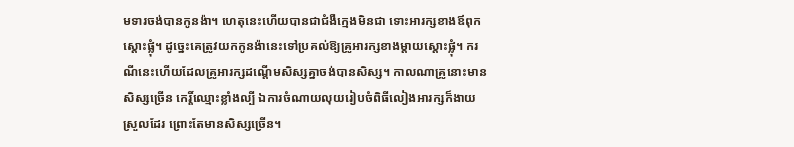មទារចង់បានកូនង៉ា។ ហេតុនេះហើយបានជាជំងឺក្មេងមិនជា ទោះអារក្សខាងឪពុកស្តោះផ្លុំ។ ដូច្នេះគេត្រូវយកកូនង៉ានេះទៅប្រគល់ឱ្យគ្រូអារក្សខាងម្តាយស្តោះផ្លុំ។ ករណីនេះហើយដែលគ្រូអារក្សដណ្តើមសិស្សគ្នាចង់បានសិស្ស។ កាលណាគ្រូនោះមានសិស្សច្រើន កេរ្តិ៍ឈ្មោះខ្លាំងល្បី ឯការចំណាយលុយរៀបចំពិធីលៀងអារក្សក៏ងាយស្រួលដែរ ព្រោះតែមានសិស្សច្រើន។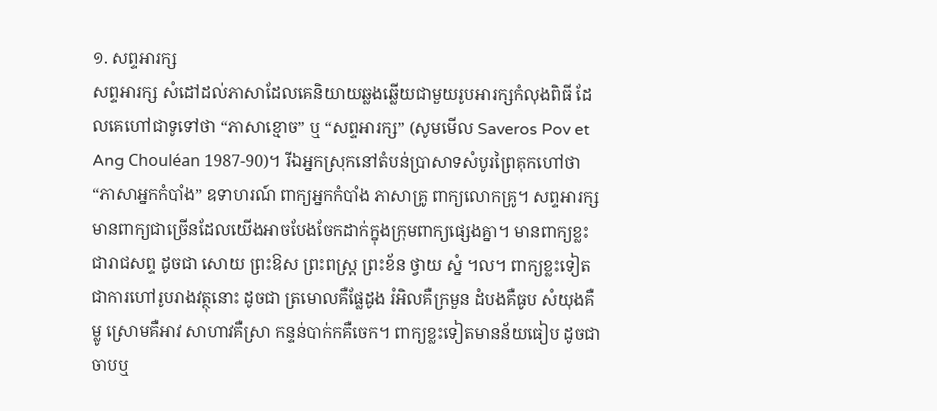១. សព្ទអារក្ស
សព្ទអារក្ស សំដៅដល់ភាសាដែលគេនិយាយឆ្លងឆ្លើយជាមួយរូបអារក្សកំលុងពិធី ដែលគេហៅជាទូទៅថា “ភាសាខ្មោច” ឬ “សព្ទអារក្ស” (សូមមើល Saveros Pov et Ang Chouléan 1987-90)។ រីឯអ្នកស្រុកនៅតំបន់ប្រាសាទសំបូរព្រៃគុកហៅថា “ភាសាអ្នកកំបាំង” ឧទាហរណ៍ ពាក្យអ្នកកំបាំង ភាសាគ្រូ ពាក្យលោកគ្រូ។ សព្ទអារក្សមានពាក្យជាច្រើនដែលយើងអាចបែងចែកដាក់ក្នុងក្រុមពាក្យផ្សេងគ្នា។ មានពាក្យខ្លះជារាជសព្ទ ដូចជា សោយ ព្រះឱស ព្រះពស្ត្រ ព្រះខ័ន ថ្វាយ ស្នំ ។ល។ ពាក្យខ្លះទៀតជាការហៅរូបរាងវត្ថុនោះ ដូចជា ត្រមោលគឺផ្លែដូង រំអិលគឺក្រមួន ដំបងគឺធូប សំយុងគឺម្លូ ស្រោមគឺអាវ សាហាវគឺស្រា កន្ទន់បាក់កគឺចេក។ ពាក្យខ្លះទៀតមានន័យធៀប ដូចជា ចាបឬ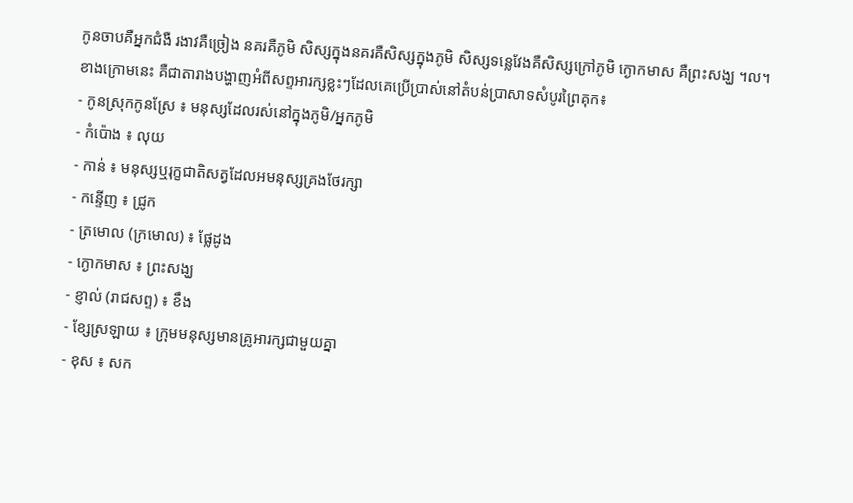កូនចាបគឺអ្នកជំងឺ រងាវគឺច្រៀង នគរគឺភូមិ សិស្សក្នុងនគរគឺសិស្សក្នុងភូមិ សិស្សទន្លេវែងគឺសិស្សក្រៅភូមិ ក្ងោកមាស គឺព្រះសង្ឃ ។ល។
ខាងក្រោមនេះ គឺជាតារាងបង្ហាញអំពីសព្ទអារក្សខ្លះៗដែលគេប្រើប្រាស់នៅតំបន់ប្រាសាទសំបូរព្រៃគុក៖
- កូនស្រុកកូនស្រែ ៖ មនុស្សដែលរស់នៅក្នុងភូមិ/អ្នកភូមិ
- កំប៉ោង ៖ លុយ
- កាន់ ៖ មនុស្សឬរុក្ខជាតិសត្វដែលអមនុស្សគ្រងថែរក្សា
- កន្ទើញ ៖ ជ្រូក
- ត្រមោល (ក្រមោល) ៖ ផ្លែដូង
- ក្ងោកមាស ៖ ព្រះសង្ឃ
- ខ្ញាល់ (រាជសព្ទ) ៖ ខឹង
- ខ្សែស្រឡាយ ៖ ក្រុមមនុស្សមានគ្រូអារក្សជាមួយគ្នា
- ខុស ៖ សក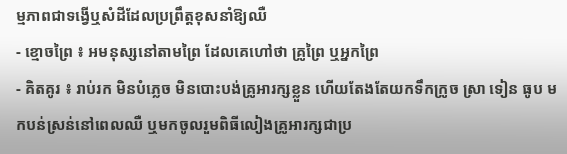ម្មភាពជាទង្វើឬសំដីដែលប្រព្រឹត្តខុសនាំឱ្យឈឺ
- ខ្មោចព្រៃ ៖ អមនុស្សនៅតាមព្រៃ ដែលគេហៅថា គ្រូព្រៃ ឬអ្នកព្រៃ
- គិតគូរ ៖ រាប់រក មិនបំភ្លេច មិនបោះបង់គ្រូអារក្សខ្លួន ហើយតែងតែយកទឹកក្រូច ស្រា ទៀន ធូប មកបន់ស្រន់នៅពេលឈឺ ឬមកចូលរួមពិធីលៀងគ្រូអារក្សជាប្រ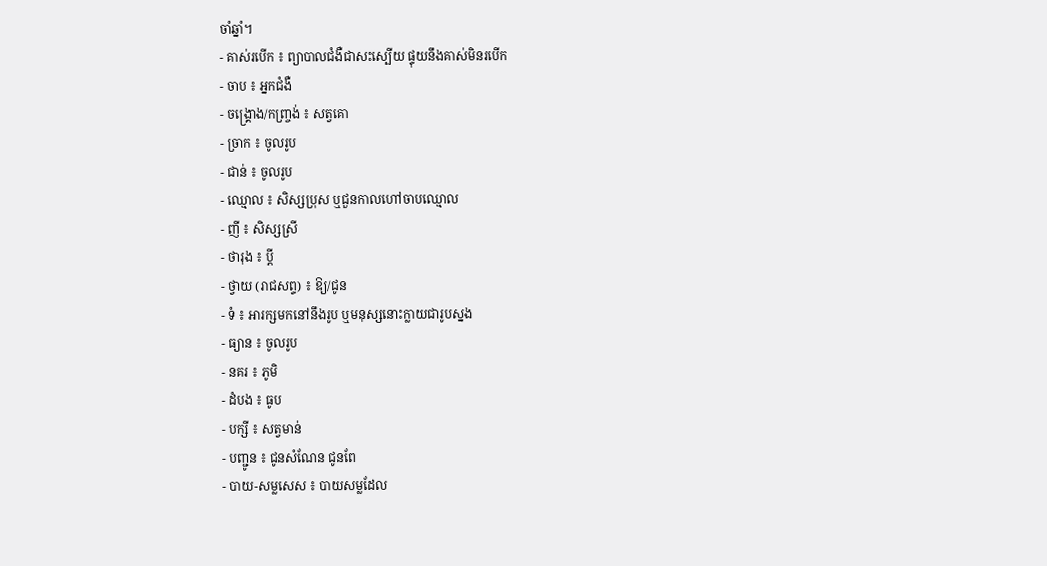ចាំឆ្នាំ។
- គាស់របើក ៖ ព្យាបាលជំងឺជាសះស្បើយ ផ្ទុយនឹងគាស់មិនរបើក
- ចាប ៖ អ្នកជំងឺ
- ចង្រ្គោង/កញ្រ្ចង់ ៖ សត្វគោ
- ច្រាក ៖ ចូលរូប
- ជាន់ ៖ ចូលរូប
- ឈ្មោល ៖ សិស្សប្រុស ឬជួនកាលហៅចាបឈ្មោល
- ញី ៖ សិស្សស្រី
- ថារុង ៖ ប្តី
- ថ្វាយ (រាជសព្ទ) ៖ ឱ្យ/ជូន
- ទំ ៖ អារក្សមកនៅនឹងរូប ឬមនុស្សនោះក្លាយជារូបស្នង
- ធ្យាន ៖ ចូលរូប
- នគរ ៖ ភូមិ
- ដំបង ៖ ធូប
- បក្សី ៖ សត្វមាន់
- បញ្ជូន ៖ ជូនសំណែន ជូនពែ
- បាយ-សម្លសេស ៖ បាយសម្លដែល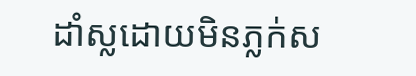ដាំស្លដោយមិនភ្លក់ស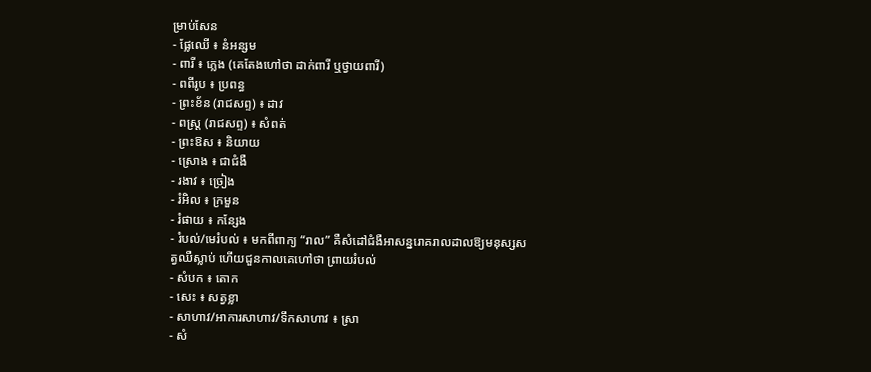ម្រាប់សែន
- ផ្លែឈើ ៖ នំអន្សម
- ពារី ៖ ភ្លេង (គេតែងហៅថា ដាក់ពារី ឬថ្វាយពារី)
- ពពីរូប ៖ ប្រពន្ធ
- ព្រះខ័ន (រាជសព្ទ) ៖ ដាវ
- ពស្រ្ត (រាជសព្ទ) ៖ សំពត់
- ព្រះឱស ៖ និយាយ
- ស្រោង ៖ ជាជំងឺ
- រងាវ ៖ ច្រៀង
- រំអិល ៖ ក្រមួន
- រំផាយ ៖ កន្សែង
- រំបល់/មេរំបល់ ៖ មកពីពាក្យ “រាល” គឺសំដៅជំងឺអាសន្នរោគរាលដាលឱ្យមនុស្សសត្វឈឺស្លាប់ ហើយជួនកាលគេហៅថា ព្រាយរំបល់
- សំបក ៖ តោក
- សេះ ៖ សត្វខ្លា
- សាហាវ/អាការសាហាវ/ទឹកសាហាវ ៖ ស្រា
- សំ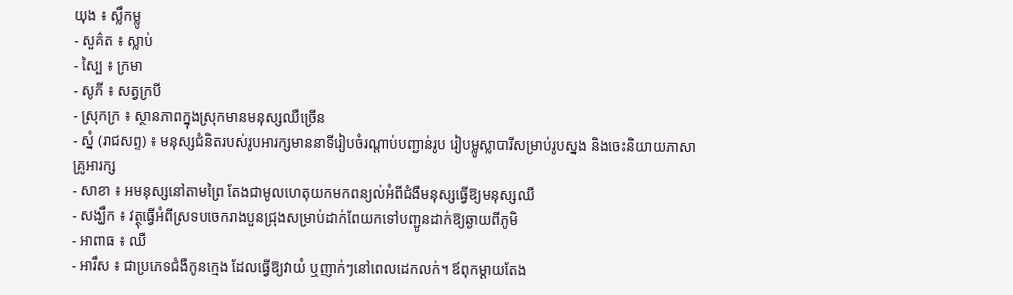យុង ៖ ស្លឹកម្លូ
- សួគ៌ត ៖ ស្លាប់
- ស្បៃ ៖ ក្រមា
- សូភី ៖ សត្វក្របី
- ស្រុកក្រ ៖ ស្ថានភាពក្នុងស្រុកមានមនុស្សឈឺច្រើន
- ស្នំ (រាជសព្ទ) ៖ មនុស្សជំនិតរបស់រូបអារក្សមាននាទីរៀបចំរណ្តាប់បញ្ជាន់រូប រៀបម្លូស្លាបារីសម្រាប់រូបស្នង និងចេះនិយាយភាសាគ្រូអារក្ស
- សាខា ៖ អមនុស្សនៅតាមព្រៃ តែងជាមូលហេតុយកមកពន្យល់អំពីជំងឺមនុស្សធ្វើឱ្យមនុស្សឈឺ
- សង្ឃឹក ៖ វត្ថុធ្វើអំពីស្រទបចេករាងបួនជ្រុងសម្រាប់ដាក់ពែយកទៅបញ្ជូនដាក់ឱ្យឆ្ងាយពីភូមិ
- អាពាធ ៖ ឈឺ
- អារឹស ៖ ជាប្រភេទជំងឺកូនក្មេង ដែលធ្វើឱ្យវាយំ ឬញាក់ៗនៅពេលដេកលក់។ ឪពុកម្តាយតែង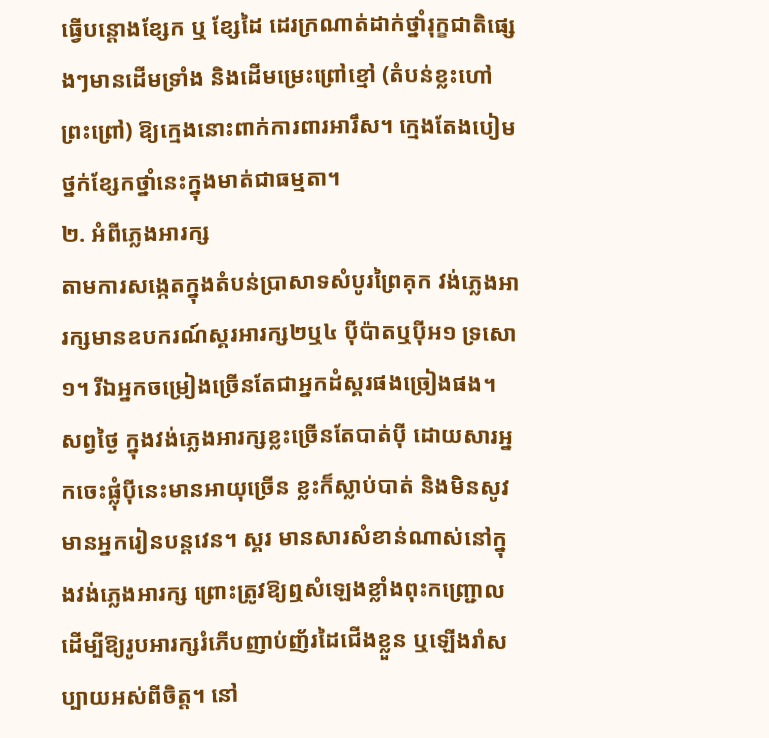ធ្វើបន្តោងខ្សែក ឬ ខ្សែដៃ ដេរក្រណាត់ដាក់ថ្នាំរុក្ខជាតិផ្សេងៗមានដើមទ្រាំង និងដើមម្រេះព្រៅខ្មៅ (តំបន់ខ្លះហៅព្រះព្រៅ) ឱ្យក្មេងនោះពាក់ការពារអារឹស។ ក្មេងតែងបៀមថ្នក់ខ្សែកថ្នាំនេះក្នុងមាត់ជាធម្មតា។
២. អំពីភ្លេងអារក្ស
តាមការសង្កេតក្នុងតំបន់ប្រាសាទសំបូរព្រៃគុក វង់ភ្លេងអារក្សមានឧបករណ៍ស្គរអារក្ស២ឬ៤ ប៉ីប៉ាតឬប៉ីអ១ ទ្រសោ១។ រីឯអ្នកចម្រៀងច្រើនតែជាអ្នកដំស្គរផងច្រៀងផង។ សព្វថ្ងៃ ក្នុងវង់ភ្លេងអារក្សខ្លះច្រើនតែបាត់ប៉ី ដោយសារអ្នកចេះផ្លុំប៉ីនេះមានអាយុច្រើន ខ្លះក៏ស្លាប់បាត់ និងមិនសូវមានអ្នករៀនបន្តវេន។ ស្គរ មានសារសំខាន់ណាស់នៅក្នុងវង់ភ្លេងអារក្ស ព្រោះត្រូវឱ្យឮសំឡេងខ្លាំងពុះកញ្ជ្រោល ដើម្បីឱ្យរូបអារក្សរំភើបញាប់ញ័រដៃជើងខ្លួន ឬឡើងរាំសប្បាយអស់ពីចិត្ត។ នៅ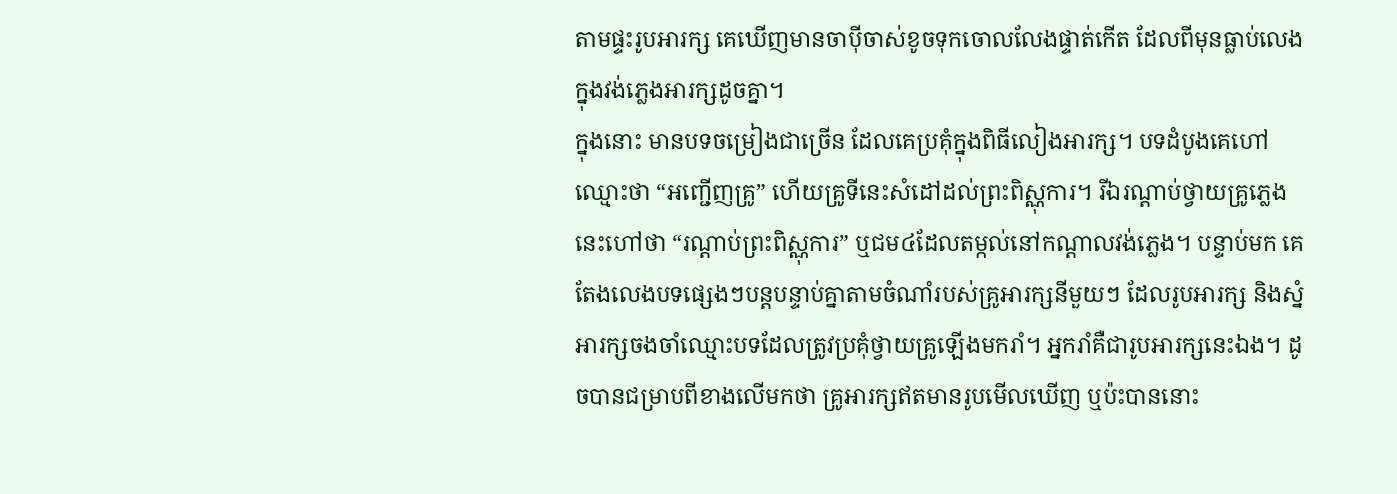តាមផ្ទះរូបអារក្ស គេឃើញមានចាប៉ីចាស់ខូចទុកចោលលែងផ្ទាត់កើត ដែលពីមុនធ្លាប់លេងក្នុងវង់ភ្លេងអារក្សដូចគ្នា។
ក្នុងនោះ មានបទចម្រៀងជាច្រើន ដែលគេប្រគុំក្នុងពិធីលៀងអារក្ស។ បទដំបូងគេហៅឈ្មោះថា “អញ្ជើញគ្រូ” ហើយគ្រូទីនេះសំដៅដល់ព្រះពិស្ណុការ។ រីឯរណ្តាប់ថ្វាយគ្រូភ្លេងនេះហៅថា “រណ្តាប់ព្រះពិស្ណុការ” ឬជម៤ដែលតម្កល់នៅកណ្តាលវង់ភ្លេង។ បន្ទាប់មក គេតែងលេងបទផ្សេងៗបន្តបន្ទាប់គ្នាតាមចំណាំរបស់គ្រូអារក្សនីមួយៗ ដែលរូបអារក្ស និងស្នំអារក្សចងចាំឈ្មោះបទដែលត្រូវប្រគុំថ្វាយគ្រូឡើងមករាំ។ អ្នករាំគឺជារូបអារក្សនេះឯង។ ដូចបានជម្រាបពីខាងលើមកថា គ្រូអារក្សឥតមានរូបមើលឃើញ ឬប៉ះបាននោះ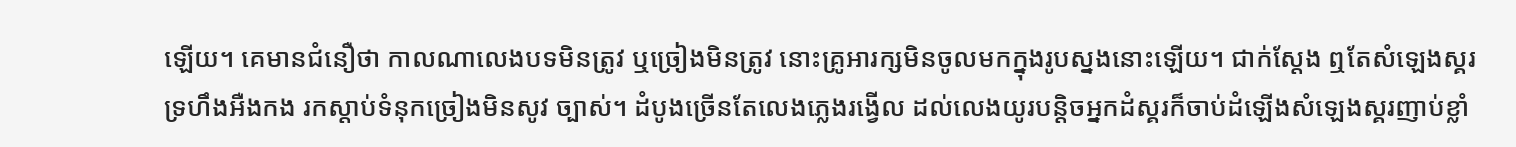ឡើយ។ គេមានជំនឿថា កាលណាលេងបទមិនត្រូវ ឬច្រៀងមិនត្រូវ នោះគ្រូអារក្សមិនចូលមកក្នុងរូបស្នងនោះឡើយ។ ជាក់ស្តែង ឮតែសំឡេងស្គរទ្រហឹងអឺងកង រកស្តាប់ទំនុកច្រៀងមិនសូវ ច្បាស់។ ដំបូងច្រើនតែលេងភ្លេងរង្វើល ដល់លេងយូរបន្តិចអ្នកដំស្គរក៏ចាប់ដំឡើងសំឡេងស្គរញាប់ខ្លាំ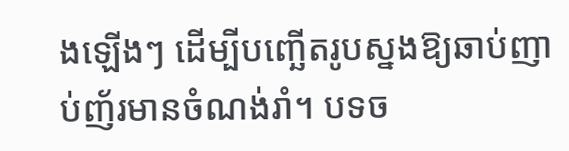ងឡើងៗ ដើម្បីបញ្ឆើតរូបស្នងឱ្យឆាប់ញាប់ញ័រមានចំណង់រាំ។ បទច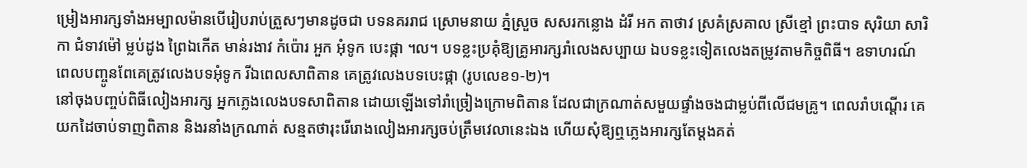ម្រៀងអារក្សទាំងអម្បាលម៉ានបើរៀបរាប់ត្រួសៗមានដូចជា បទនគររាជ ស្រោមនាយ ភ្នំស្រួច សសរកន្លោង ដំរី អក តាថាវ ស្រគំស្រគាល ស្រីខ្មៅ ព្រះបាទ សុរិយា សារិកា ជំទាវម៉ៅ ម្លប់ដូង ព្រៃឯកើត មាន់រងាវ កំប៉ោរ អួក អុំទូក បេះផ្កា ។ល។ បទខ្លះប្រគុំឱ្យគ្រូអារក្សរាំលេងសប្បាយ ឯបទខ្លះទៀតលេងតម្រូវតាមកិច្ចពិធី។ ឧទាហរណ៍ ពេលបញ្ចូនពែគេត្រូវលេងបទអុំទូក រីឯពេលសាពិតាន គេត្រូវលេងបទបេះផ្កា (រូបលេខ១-២)។
នៅចុងបញ្ចប់ពិធីលៀងអារក្ស អ្នកភ្លេងលេងបទសាពិតាន ដោយឡើងទៅរាំច្រៀងក្រោមពិតាន ដែលជាក្រណាត់សមួយផ្ទាំងចងជាម្លប់ពីលើជមគ្រូ។ ពេលរាំបណ្តើរ គេយកដៃចាប់ទាញពិតាន និងរនាំងក្រណាត់ សន្មតថារុះរើរោងលៀងអារក្សចប់ត្រឹមវេលានេះឯង ហើយសុំឱ្យឮភ្លេងអារក្សតែម្តងគត់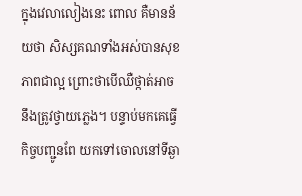ក្នុងវេលាលៀងនេះ ពោល គឺមានន័យថា សិស្សគណទាំងអស់បានសុខភាពជាល្អ ព្រោះថាបើឈឺថ្កាត់អាចនឹងត្រូវថ្វាយភ្លេង។ បន្ទាប់មកគេធ្វើកិច្ចបញ្ជូនពែ យកទៅចោលនៅទីឆ្ងា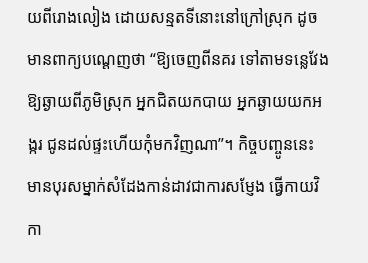យពីរោងលៀង ដោយសន្មតទីនោះនៅក្រៅស្រុក ដូចមានពាក្យបណ្តេញថា “ឱ្យចេញពីនគរ ទៅតាមទន្លេវែង ឱ្យឆ្ងាយពីភូមិស្រុក អ្នកជិតយកបាយ អ្នកឆ្ងាយយកអង្ករ ជូនដល់ផ្ទះហើយកុំមកវិញណា”។ កិច្ចបញ្ចូននេះ មានបុរសម្នាក់សំដែងកាន់ដាវជាការសម្ញែង ធ្វើកាយវិកា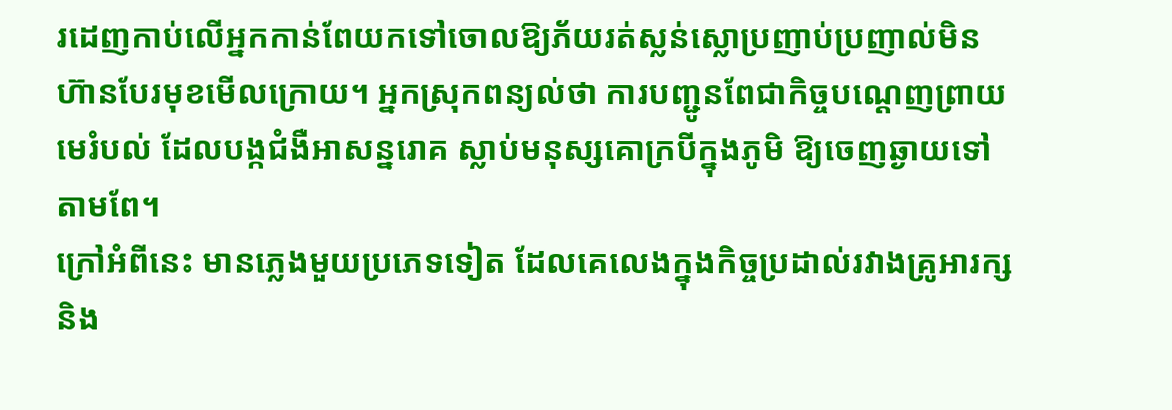រដេញកាប់លើអ្នកកាន់ពែយកទៅចោលឱ្យភ័យរត់ស្លន់ស្លោប្រញាប់ប្រញាល់មិនហ៊ានបែរមុខមើលក្រោយ។ អ្នកស្រុកពន្យល់ថា ការបញ្ជូនពែជាកិច្ចបណ្តេញព្រាយ មេរំបល់ ដែលបង្កជំងឺអាសន្នរោគ ស្លាប់មនុស្សគោក្របីក្នុងភូមិ ឱ្យចេញឆ្ងាយទៅតាមពែ។
ក្រៅអំពីនេះ មានភ្លេងមួយប្រភេទទៀត ដែលគេលេងក្នុងកិច្ចប្រដាល់រវាងគ្រូអារក្ស និង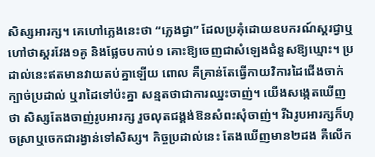សិស្សអារក្ស។ គេហៅភ្លេងនេះថា “ភ្លេងជ្វា” ដែលប្រគុំដោយឧបករណ៍ស្គរជ្វាឬហៅថាស្គរវែង១គូ និងផ្លែចបកាប់១ គោះឱ្យចេញជាសំឡេងជំនួសឱ្យឃ្មោះ។ ប្រដាល់នេះឥតមានវាយតប់គ្នាឡើយ ពោល គឺគ្រាន់តែធ្វើកាយវិការដៃជើងចាក់ក្បាច់ប្រដាល់ ឬរាដៃទៅប៉ះគ្នា សន្មតថាជាការឈ្នះចាញ់។ យើងសង្កេតឃើញថា សិស្សតែងចាញ់រូបអារក្ស រួចលុតជង្គង់ឱនសំពះសុំចាញ់។ រីឯរូបអារក្សក៏ហុចស្រាឬចេកជារង្វាន់ទៅសិស្ស។ កិច្ចប្រដាល់នេះ តែងឃើញមាន២ដង គឺលើក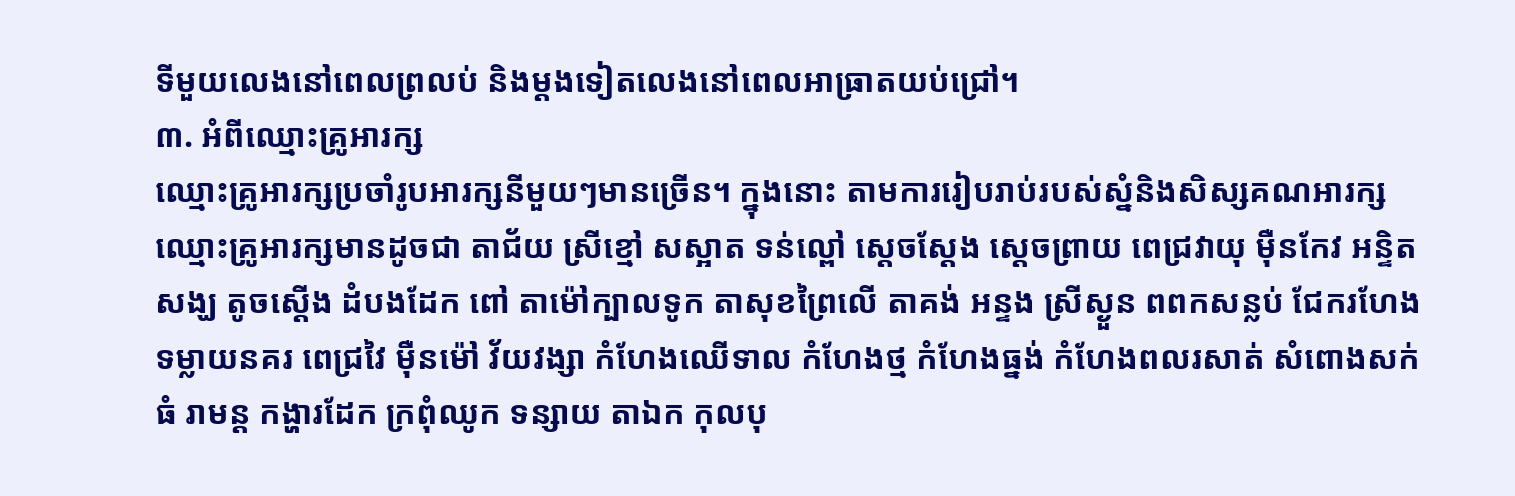ទីមួយលេងនៅពេលព្រលប់ និងម្តងទៀតលេងនៅពេលអាធ្រាតយប់ជ្រៅ។
៣. អំពីឈ្មោះគ្រូអារក្ស
ឈ្មោះគ្រូអារក្សប្រចាំរូបអារក្សនីមួយៗមានច្រើន។ ក្នុងនោះ តាមការរៀបរាប់របស់ស្នំនិងសិស្សគណអារក្ស ឈ្មោះគ្រូអារក្សមានដូចជា តាជ័យ ស្រីខ្មៅ សស្អាត ទន់ល្ពៅ ស្តេចស្តែង ស្តេចព្រាយ ពេជ្រវាយុ ម៉ឺនកែវ អន្ទិតសង្ឃ តូចស្តើង ដំបងដែក ពៅ តាម៉ៅក្បាលទូក តាសុខព្រៃលើ តាគង់ អន្ទង ស្រីស្ងួន ពពកសន្លប់ ជែករហែង ទម្លាយនគរ ពេជ្រវៃ ម៉ឺនម៉ៅ វ័យវង្សា កំហែងឈើទាល កំហែងថ្ម កំហែងធ្នង់ កំហែងពលរសាត់ សំពោងសក់ធំ រាមន្ត កង្ហារដែក ក្រពុំឈូក ទន្សាយ តាឯក កុលបុ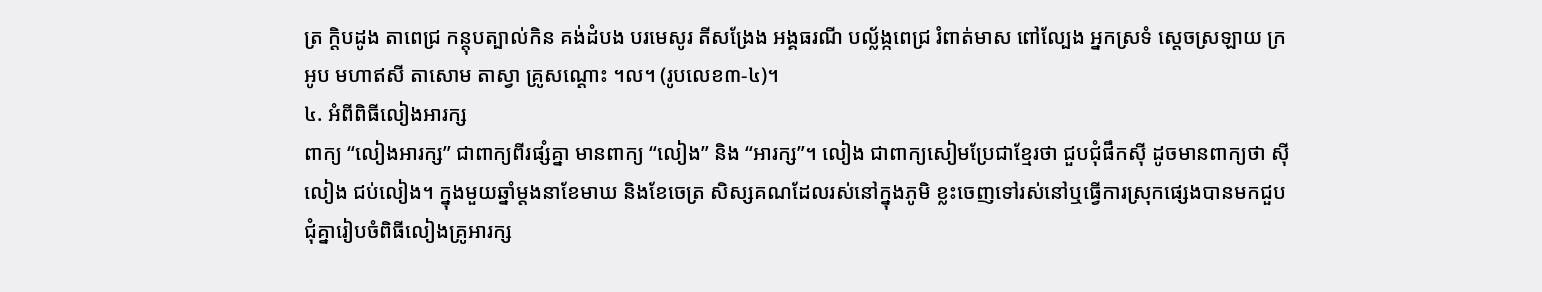ត្រ ក្តិបដូង តាពេជ្រ កន្តុបត្បាល់កិន គង់ដំបង បរមេសូរ តីសង្រែង អង្គធរណី បល្ល័ង្កពេជ្រ រំពាត់មាស ពៅល្បែង អ្នកស្រទំ ស្តេចស្រឡាយ ក្រអូប មហាឥសី តាសោម តាស្វា គ្រូសណ្តោះ ។ល។ (រូបលេខ៣-៤)។
៤. អំពីពិធីលៀងអារក្ស
ពាក្យ “លៀងអារក្ស” ជាពាក្យពីរផ្សំគ្នា មានពាក្យ “លៀង” និង “អារក្ស”។ លៀង ជាពាក្យសៀមប្រែជាខ្មែរថា ជួបជុំផឹកស៊ី ដូចមានពាក្យថា ស៊ីលៀង ជប់លៀង។ ក្នុងមួយឆ្នាំម្តងនាខែមាឃ និងខែចេត្រ សិស្សគណដែលរស់នៅក្នុងភូមិ ខ្លះចេញទៅរស់នៅឬធ្វើការស្រុកផ្សេងបានមកជួបជុំគ្នារៀបចំពិធីលៀងគ្រូអារក្ស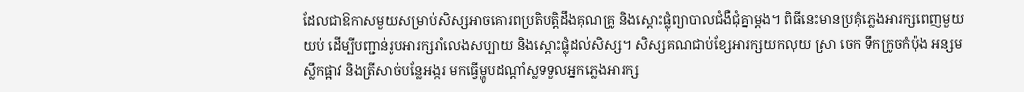ដែលជាឱកាសមួយសម្រាប់សិស្សអាចគោរពប្រតិបត្តិដឹងគុណគ្រូ និងស្តោះផ្លុំព្យាបាលជំងឺជុំគ្នាម្តង។ ពិធីនេះមានប្រគុំភ្លេងអារក្សពេញមួយយប់ ដើម្បីបញ្ជាន់រូបអារក្សរាំលេងសប្បាយ និងស្តោះផ្លុំដល់សិស្ស។ សិស្សគណជាប់ខ្សែអារក្សយកលុយ ស្រា ចេក ទឹកក្រូចកំប៉ុង អន្សមស្លឹកផ្អាវ និងត្រីសាច់បន្លែអង្ករ មកធ្វើម្ហូបដណ្តាំស្លទទួលអ្នកភ្លេងអារក្ស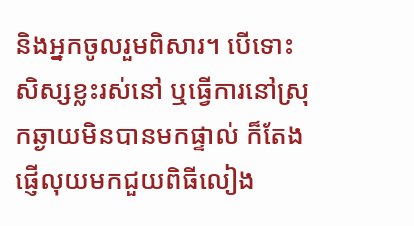និងអ្នកចូលរួមពិសារ។ បើទោះសិស្សខ្លះរស់នៅ ឬធ្វើការនៅស្រុកឆ្ងាយមិនបានមកផ្ទាល់ ក៏តែងផ្ញើលុយមកជួយពិធីលៀង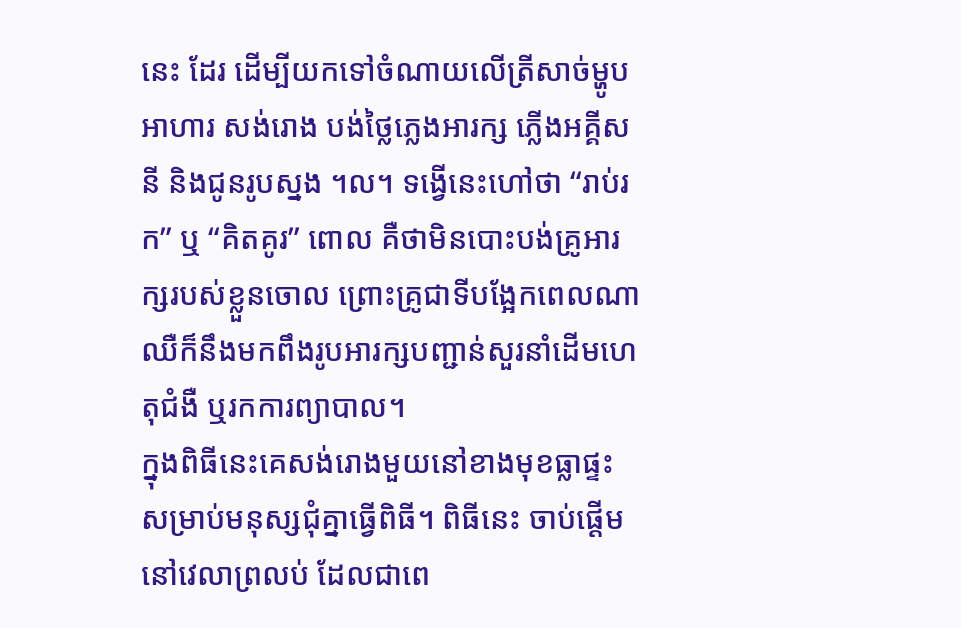នេះ ដែរ ដើម្បីយកទៅចំណាយលើត្រីសាច់ម្ហូបអាហារ សង់រោង បង់ថ្លៃភ្លេងអារក្ស ភ្លើងអគ្គីសនី និងជូនរូបស្នង ។ល។ ទង្វើនេះហៅថា “រាប់រក” ឬ “គិតគូរ” ពោល គឺថាមិនបោះបង់គ្រូអារក្សរបស់ខ្លួនចោល ព្រោះគ្រូជាទីបង្អែកពេលណាឈឺក៏នឹងមកពឹងរូបអារក្សបញ្ជាន់សួរនាំដើមហេតុជំងឺ ឬរកការព្យាបាល។
ក្នុងពិធីនេះគេសង់រោងមួយនៅខាងមុខធ្លាផ្ទះសម្រាប់មនុស្សជុំគ្នាធ្វើពិធី។ ពិធីនេះ ចាប់ផ្តើមនៅវេលាព្រលប់ ដែលជាពេ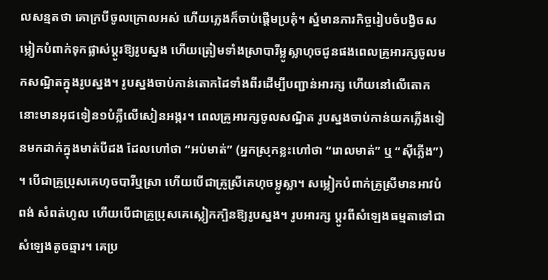លសន្មតថា គោក្របីចូលក្រោលអស់ ហើយភ្លេងក៏ចាប់ផ្តើមប្រគុំ។ ស្នំមានភារកិច្ចរៀបចំបង្វិចសម្លៀកបំពាក់ទុកផ្លាស់ប្តូរឱ្យរូបស្នង ហើយត្រៀមទាំងស្រាបារីម្លូស្លាហុចជូនផងពេលគ្រូអារក្សចូលមកសណ្ឋិតក្នុងរូបស្នង។ រូបស្នងចាប់កាន់តោកដៃទាំងពីរដើម្បីបញ្ជាន់អារក្ស ហើយនៅលើតោកនោះមានអុជទៀន១បំភ្លឺលើសៀនអង្ករ។ ពេលគ្រូអារក្សចូលសណ្ឋិត រូបស្នងចាប់កាន់យកភ្លើងទៀនមកដាក់ក្នុងមាត់បីដង ដែលហៅថា “អប់មាត់” (អ្នកស្រុកខ្លះហៅថា “រោលមាត់” ឬ “ស៊ីភ្លើង”) ។ បើជាគ្រូប្រុសគេហុចបារីឬស្រា ហើយបើជាគ្រូស្រីគេហុចម្លូស្លា។ សម្លៀកបំពាក់គ្រូស្រីមានអាវបំពង់ សំពត់ហូល ហើយបើជាគ្រូប្រុសគេស្លៀកក្បិនឱ្យរូបស្នង។ រូបអារក្ស ប្តូរពីសំឡេងធម្មតាទៅជាសំឡេងតូចឆ្មារ។ គេប្រ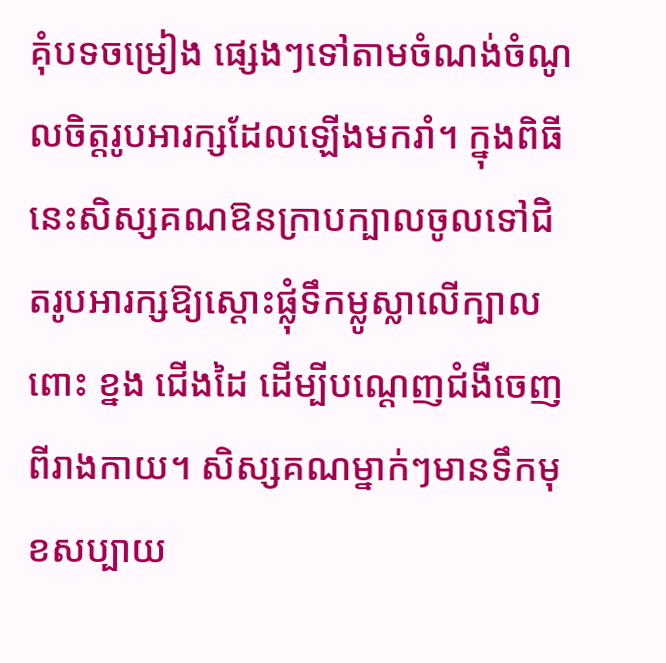គុំបទចម្រៀង ផ្សេងៗទៅតាមចំណង់ចំណូលចិត្តរូបអារក្សដែលឡើងមករាំ។ ក្នុងពិធីនេះសិស្សគណឱនក្រាបក្បាលចូលទៅជិតរូបអារក្សឱ្យស្តោះផ្លុំទឹកម្លូស្លាលើក្បាល ពោះ ខ្នង ជើងដៃ ដើម្បីបណ្តេញជំងឺចេញពីរាងកាយ។ សិស្សគណម្នាក់ៗមានទឹកមុខសប្បាយ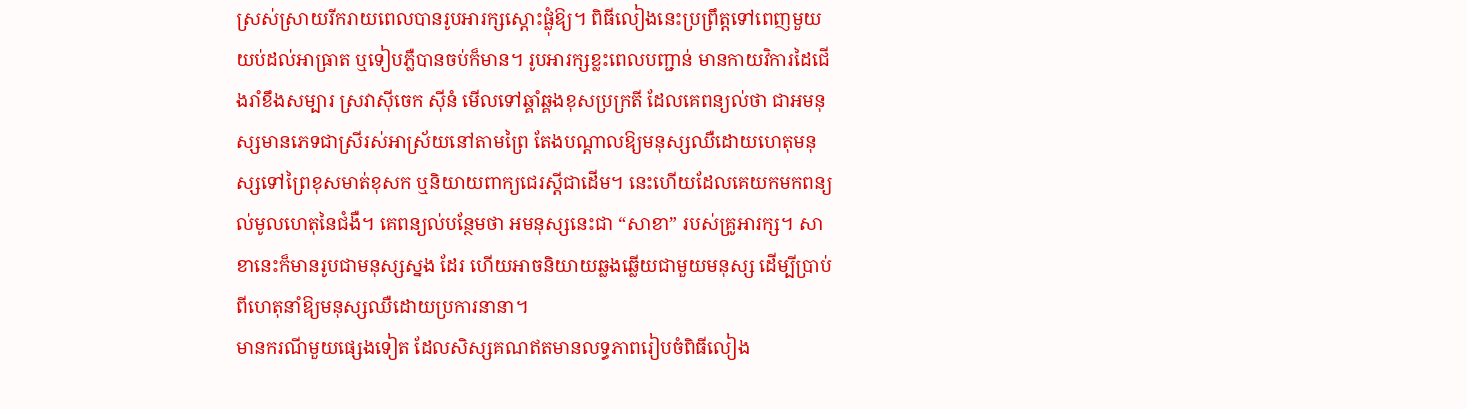ស្រស់ស្រាយរីករាយពេលបានរូបអារក្សស្តោះផ្លុំឱ្យ។ ពិធីលៀងនេះប្រព្រឹត្តទៅពេញមួយយប់ដល់អាធ្រាត ឬទៀបភ្លឺបានចប់ក៏មាន។ រូបអារក្សខ្លះពេលបញ្ជាន់ មានកាយវិការដៃជើងរាំខឹងសម្បារ ស្រវាស៊ីចេក ស៊ីនំ មើលទៅឆ្គាំឆ្គងខុសប្រក្រតី ដែលគេពន្យល់ថា ជាអមនុស្សមានភេទជាស្រីរស់អាស្រ័យនៅតាមព្រៃ តែងបណ្តាលឱ្យមនុស្សឈឺដោយហេតុមនុស្សទៅព្រៃខុសមាត់ខុសក ឬនិយាយពាក្យជេរស្តីជាដើម។ នេះហើយដែលគេយកមកពន្យល់មូលហេតុនៃជំងឺ។ គេពន្យល់បន្ថែមថា អមនុស្សនេះជា “សាខា” របស់គ្រូអារក្ស។ សាខានេះក៏មានរូបជាមនុស្សស្នង ដែរ ហើយអាចនិយាយឆ្លងឆ្លើយជាមួយមនុស្ស ដើម្បីប្រាប់ពីហេតុនាំឱ្យមនុស្សឈឺដោយប្រការនានា។
មានករណីមួយផ្សេងទៀត ដែលសិស្សគណឥតមានលទ្ធភាពរៀបចំពិធីលៀង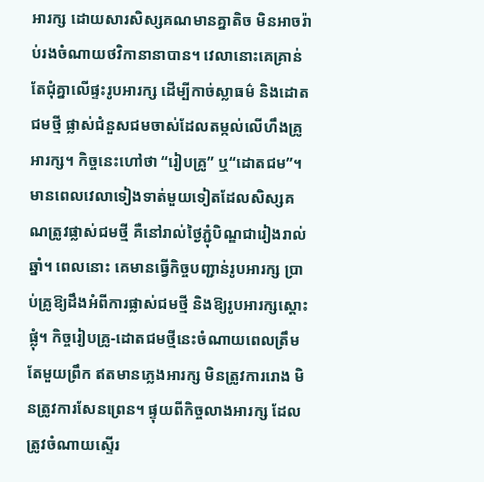អារក្ស ដោយសារសិស្សគណមានគ្នាតិច មិនអាចរ៉ាប់រងចំណាយថវិកានានាបាន។ វេលានោះគេគ្រាន់តែជុំគ្នាលើផ្ទះរូបអារក្ស ដើម្បីកាច់ស្លាធម៌ និងដោតជមថ្មី ផ្លាស់ជំនួសជមចាស់ដែលតម្កល់លើហឹងគ្រូអារក្ស។ កិច្ចនេះហៅថា “រៀបគ្រូ” ឬ“ដោតជម”។ មានពេលវេលាទៀងទាត់មួយទៀតដែលសិស្សគណត្រូវផ្លាស់ជមថ្មី គឺនៅរាល់ថ្ងៃភ្ជុំបិណ្ឌជារៀងរាល់ឆ្នាំ។ ពេលនោះ គេមានធ្វើកិច្ចបញ្ជាន់រូបអារក្ស ប្រាប់គ្រូឱ្យដឹងអំពីការផ្លាស់ជមថ្មី និងឱ្យរូបអារក្សស្តោះផ្លុំ។ កិច្ចរៀបគ្រូ-ដោតជមថ្មីនេះចំណាយពេលត្រឹមតែមួយព្រឹក ឥតមានភ្លេងអារក្ស មិនត្រូវការរោង មិនត្រូវការសែនព្រេន។ ផ្ទុយពីកិច្ចលាងអារក្ស ដែលត្រូវចំណាយស្ទើរ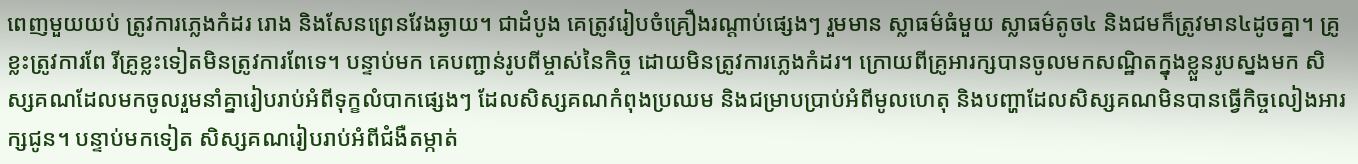ពេញមួយយប់ ត្រូវការភ្លេងកំដរ រោង និងសែនព្រេនវែងឆ្ងាយ។ ជាដំបូង គេត្រូវរៀបចំគ្រឿងរណ្តាប់ផ្សេងៗ រួមមាន ស្លាធម៌ធំមួយ ស្លាធម៌តូច៤ និងជមក៏ត្រូវមាន៤ដូចគ្នា។ គ្រូខ្លះត្រូវការពែ រីគ្រូខ្លះទៀតមិនត្រូវការពែទេ។ បន្ទាប់មក គេបញ្ជាន់រូបពីម្ចាស់នៃកិច្ច ដោយមិនត្រូវការភ្លេងកំដរ។ ក្រោយពីគ្រូអារក្សបានចូលមកសណ្ឋិតក្នុងខ្លួនរូបស្នងមក សិស្សគណដែលមកចូលរួមនាំគ្នារៀបរាប់អំពីទុក្ខលំបាកផ្សេងៗ ដែលសិស្សគណកំពុងប្រឈម និងជម្រាបប្រាប់អំពីមូលហេតុ និងបញ្ហាដែលសិស្សគណមិនបានធ្វើកិច្ចលៀងអារក្សជូន។ បន្ទាប់មកទៀត សិស្សគណរៀបរាប់អំពីជំងឺតម្កាត់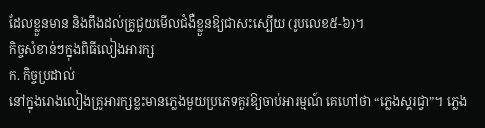ដែលខ្លួនមាន និងពឹងដល់គ្រូជួយមើលជំងឺខ្លួនឱ្យជាសះស្បើយ (រូបលេខ៥-៦)។
កិច្ចសំខាន់ៗក្នុងពិធីលៀងអារក្ស
ក. កិច្ចប្រដាល់
នៅក្នុងរោងលៀងគ្រូអារក្សខ្លះមានភ្លេងមួយប្រភេទគួរឱ្យចាប់អារម្មណ៍ គេហៅថា “ភ្លេងស្គរជ្វា”។ ភ្លេង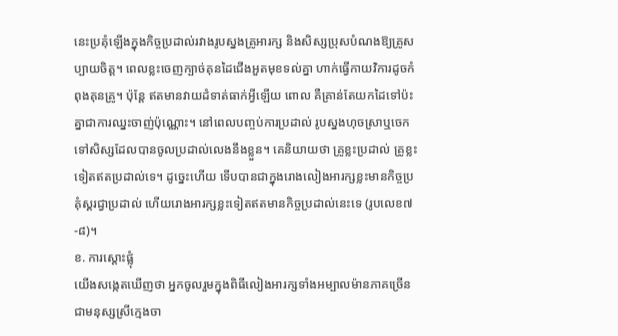នេះប្រគុំឡើងក្នុងកិច្ចប្រដាល់រវាងរូបស្នងគ្រូអារក្ស និងសិស្សប្រុសបំណងឱ្យគ្រូសប្បាយចិត្ត។ ពេលខ្លះចេញក្បាច់គុនដៃជើងអួតមុខទល់គ្នា ហាក់ធ្វើកាយវិការដូចកំពុងគុនគ្រូ។ ប៉ុន្តែ ឥតមានវាយដំទាត់ធាក់អ្វីឡើយ ពោល គឺគ្រាន់តែយកដៃទៅប៉ះគ្នាជាការឈ្នះចាញ់ប៉ុណ្ណោះ។ នៅពេលបញ្ចប់ការប្រដាល់ រូបស្នងហុចស្រាឬចេកទៅសិស្សដែលបានចូលប្រដាល់លេងនឹងខ្លួន។ គេនិយាយថា គ្រូខ្លះប្រដាល់ គ្រូខ្លះទៀតឥតប្រដាល់ទេ។ ដូច្នេះហើយ ទើបបានជាក្នុងរោងលៀងអារក្សខ្លះមានកិច្ចប្រគុំស្គរជ្វាប្រដាល់ ហើយរោងអារក្សខ្លះទៀតឥតមានកិច្ចប្រដាល់នេះទេ (រូបលេខ៧-៨)។
ខ. ការស្តោះផ្លុំ
យើងសង្កេតឃើញថា អ្នកចូលរួមក្នុងពិធីលៀងអារក្សទាំងអម្បាលម៉ានភាគច្រើនជាមនុស្សស្រីក្មេងចា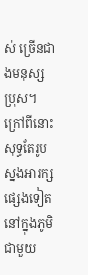ស់ ច្រើនជាងមនុស្សប្រុស។ ក្រៅពីនោះសុទ្ធតែរូបស្នងអារក្សផ្សេងទៀតនៅក្នុងភូមិជាមួយ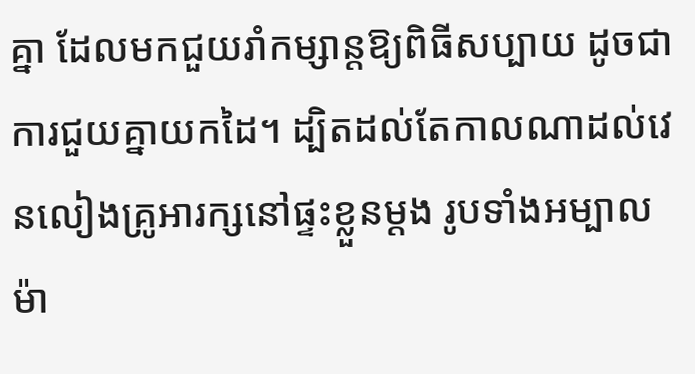គ្នា ដែលមកជួយរាំកម្សាន្តឱ្យពិធីសប្បាយ ដូចជាការជួយគ្នាយកដៃ។ ដ្បិតដល់តែកាលណាដល់វេនលៀងគ្រូអារក្សនៅផ្ទះខ្លួនម្តង រូបទាំងអម្បាលម៉ា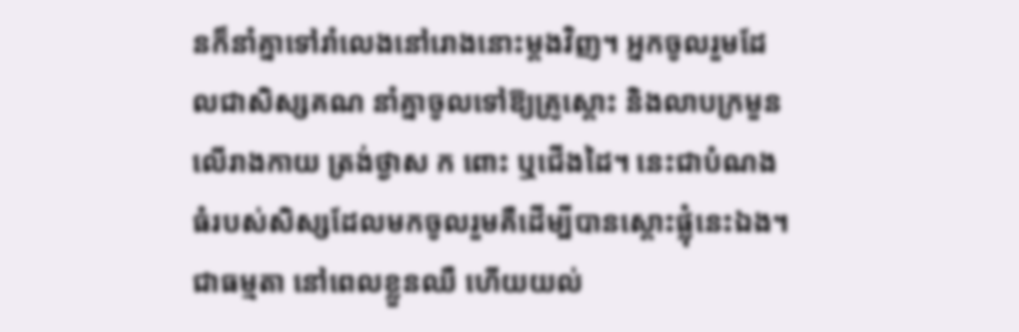នក៏នាំគ្នាទៅរាំលេងនៅរោងនោះម្តងវិញ។ អ្នកចូលរួមដែលជាសិស្សគណ នាំគ្នាចូលទៅឱ្យគ្រូស្តោះ និងលាបក្រមួនលើរាងកាយ ត្រង់ថ្ងាស ក ពោះ ឬជើងដៃ។ នេះជាបំណងធំរបស់សិស្សដែលមកចូលរួមគឺដើម្បីបានស្តោះផ្លុំនេះឯង។ ជាធម្មតា នៅពេលខ្លួនឈឺ ហើយយល់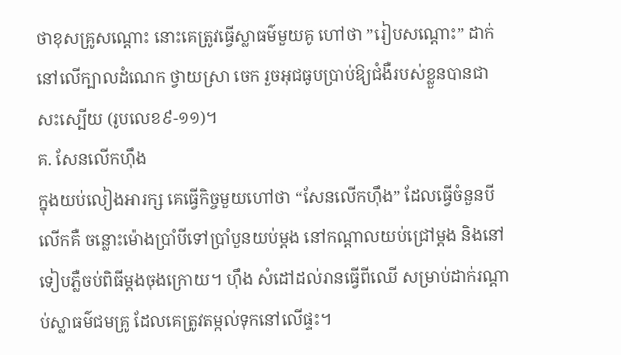ថាខុសគ្រូសណ្តោះ នោះគេត្រូវធ្វើស្លាធម៌មួយគូ ហៅថា ”រៀបសណ្តោះ” ដាក់នៅលើក្បាលដំណេក ថ្វាយស្រា ចេក រួចអុជធូបប្រាប់ឱ្យជំងឺរបស់ខ្លួនបានជាសះស្បើយ (រូបលេខ៩-១១)។
គ. សែនលើកហ៊ឹង
ក្នុងយប់លៀងអារក្ស គេធ្វើកិច្ចមួយហៅថា “សែនលើកហ៊ឹង” ដែលធ្វើចំនួនបីលើកគឺ ចន្លោះម៉ោងប្រាំបីទៅប្រាំបួនយប់ម្តង នៅកណ្តាលយប់ជ្រៅម្តង និងនៅទៀបភ្លឺចប់ពិធីម្តងចុងក្រោយ។ ហ៊ឹង សំដៅដល់រានធ្វើពីឈើ សម្រាប់ដាក់រណ្តាប់ស្លាធម៌ជមគ្រូ ដែលគេត្រូវតម្កល់ទុកនៅលើផ្ទះ។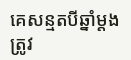គេសន្មតបីឆ្នាំម្តង ត្រូវ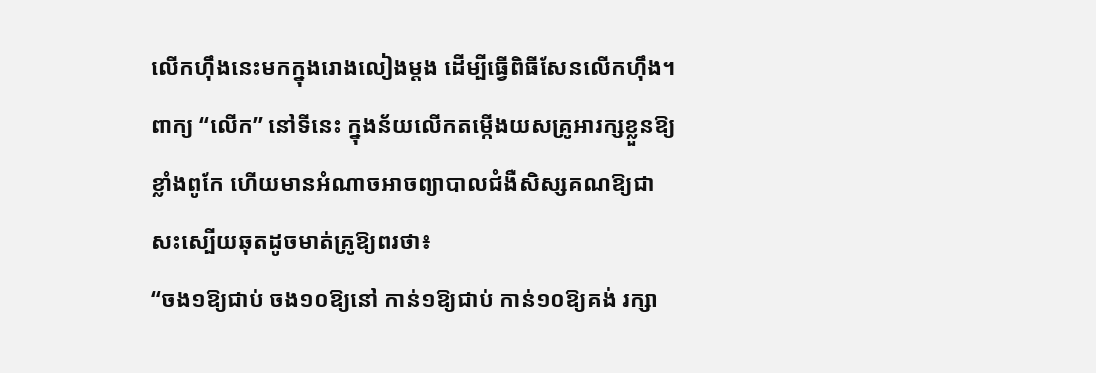លើកហ៊ឹងនេះមកក្នុងរោងលៀងម្តង ដើម្បីធ្វើពិធីសែនលើកហ៊ឹង។ ពាក្យ “លើក” នៅទីនេះ ក្នុងន័យលើកតម្កើងយសគ្រូអារក្សខ្លួនឱ្យខ្លាំងពូកែ ហើយមានអំណាចអាចព្យាបាលជំងឺសិស្សគណឱ្យជាសះស្បើយឆុតដូចមាត់គ្រូឱ្យពរថា៖
“ចង១ឱ្យជាប់ ចង១០ឱ្យនៅ កាន់១ឱ្យជាប់ កាន់១០ឱ្យគង់ រក្សា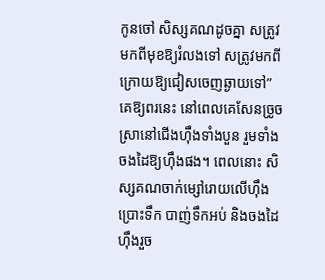កូនចៅ សិស្សគណដូចគ្នា សត្រូវមកពីមុខឱ្យរំលងទៅ សត្រូវមកពីក្រោយឱ្យជៀសចេញឆ្ងាយទៅ”
គេឱ្យពរនេះ នៅពេលគេសែនច្រូចស្រានៅជើងហ៊ឹងទាំងបួន រួមទាំងចងដៃឱ្យហ៊ឹងផង។ ពេលនោះ សិស្សគណចាក់ម្សៅរោយលើហ៊ឹង ប្រោះទឹក បាញ់ទឹកអប់ និងចងដៃហ៊ឹងរួច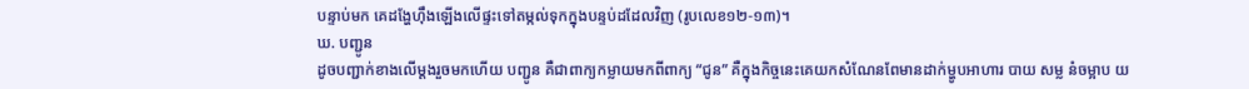បន្ទាប់មក គេដង្ហែហ៊ឹងឡើងលើផ្ទះទៅតម្កល់ទុកក្នុងបន្ទប់ដដែលវិញ (រូបលេខ១២-១៣)។
ឃ. បញ្ជូន
ដូចបញ្ជាក់ខាងលើម្តងរួចមកហើយ បញ្ជូន គឺជាពាក្យកម្លាយមកពីពាក្យ “ជូន” គឺក្នុងកិច្ចនេះគេយកសំណែនពែមានដាក់ម្ហូបអាហារ បាយ សម្ល នំចម្អាប យ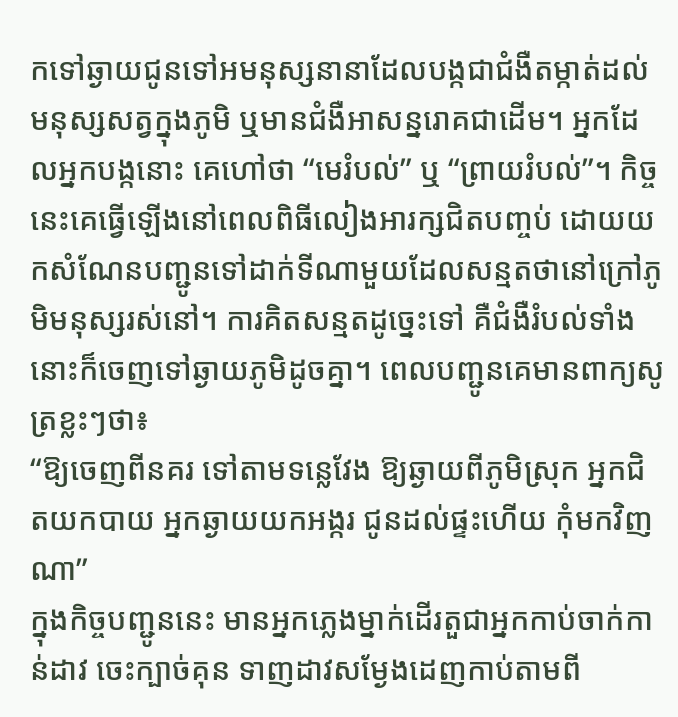កទៅឆ្ងាយជូនទៅអមនុស្សនានាដែលបង្កជាជំងឺតម្កាត់ដល់មនុស្សសត្វក្នុងភូមិ ឬមានជំងឺអាសន្នរោគជាដើម។ អ្នកដែលអ្នកបង្កនោះ គេហៅថា “មេរំបល់” ឬ “ព្រាយរំបល់”។ កិច្ចនេះគេធ្វើឡើងនៅពេលពិធីលៀងអារក្សជិតបញ្ចប់ ដោយយកសំណែនបញ្ជូនទៅដាក់ទីណាមួយដែលសន្មតថានៅក្រៅភូមិមនុស្សរស់នៅ។ ការគិតសន្មតដូច្នេះទៅ គឺជំងឺរំបល់ទាំងនោះក៏ចេញទៅឆ្ងាយភូមិដូចគ្នា។ ពេលបញ្ជូនគេមានពាក្យសូត្រខ្លះៗថា៖
“ឱ្យចេញពីនគរ ទៅតាមទន្លេវែង ឱ្យឆ្ងាយពីភូមិស្រុក អ្នកជិតយកបាយ អ្នកឆ្ងាយយកអង្ករ ជូនដល់ផ្ទះហើយ កុំមកវិញណា”
ក្នុងកិច្ចបញ្ជូននេះ មានអ្នកភ្លេងម្នាក់ដើរតួជាអ្នកកាប់ចាក់កាន់ដាវ ចេះក្បាច់គុន ទាញដាវសម្ងែងដេញកាប់តាមពី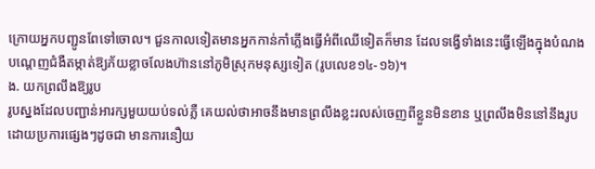ក្រោយអ្នកបញ្ជូនពែទៅចោល។ ជួនកាលទៀតមានអ្នកកាន់កាំភ្លើងធ្វើអំពីឈើទៀតក៏មាន ដែលទង្វើទាំងនេះធ្វើឡើងក្នុងបំណងបណ្តេញជំងឺតម្កាត់ឱ្យភ័យខ្លាចលែងហ៊ាននៅភូមិស្រុកមនុស្សទៀត (រូបលេខ១៤-១៦)។
ង. យកព្រលឹងឱ្យរូប
រូបស្នងដែលបញ្ជាន់អារក្សមួយយប់ទល់ភ្លឺ គេយល់ថាអាចនឹងមានព្រលឹងខ្លះរលស់ចេញពីខ្លួនមិនខាន ឬព្រលឹងមិននៅនឹងរូបដោយប្រការផ្សេងៗដូចជា មានការនឿយ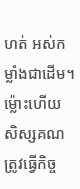ហត់ អស់កម្លាំងជាដើម។ ម្ល៉ោះហើយ សិស្សគណត្រូវធ្វើកិច្ច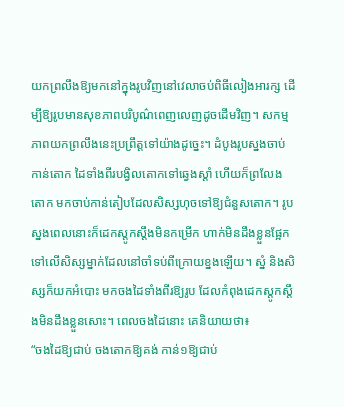យកព្រលឹងឱ្យមកនៅក្នុងរូបវិញនៅវេលាចប់ពិធីលៀងអារក្ស ដើម្បីឱ្យរូបមានសុខភាពបរិបូណ៌ពេញលេញដូចដើមវិញ។ សកម្មភាពយកព្រលឹងនេះប្រព្រឹត្តទៅយ៉ាងដូច្នេះ។ ដំបូងរូបស្នងចាប់កាន់តោក ដៃទាំងពីរបង្វិលតោកទៅឆ្វេងស្តាំ ហើយក៏ព្រលែងតោក មកចាប់កាន់តៀបដែលសិស្សហុចទៅឱ្យជំនួសតោក។ រូបស្នងពេលនោះក៏ដេកស្តូកស្តឹងមិនកម្រើក ហាក់មិនដឹងខ្លួនផ្អែកទៅលើសិស្សម្នាក់ដែលនៅចាំទប់ពីក្រោយខ្នងឡើយ។ ស្នំ និងសិស្សក៏យកអំបោះ មកចងដៃទាំងពីរឱ្យរូប ដែលកំពុងដេកស្តូកស្តឹងមិនដឹងខ្លួនសោះ។ ពេលចងដៃនោះ គេនិយាយថា៖
“ចងដៃឱ្យជាប់ ចងតោកឱ្យគង់ កាន់១ឱ្យជាប់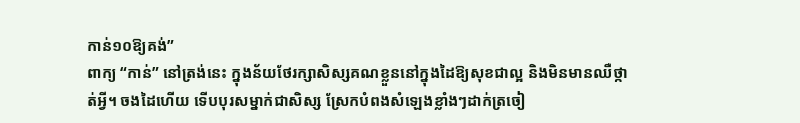កាន់១០ឱ្យគង់”
ពាក្យ “កាន់” នៅត្រង់នេះ ក្នុងន័យថែរក្សាសិស្សគណខ្លួននៅក្នុងដៃឱ្យសុខជាល្អ និងមិនមានឈឺថ្កាត់អ្វី។ ចងដៃហើយ ទើបបុរសម្នាក់ជាសិស្ស ស្រែកបំពងសំឡេងខ្លាំងៗដាក់ត្រចៀ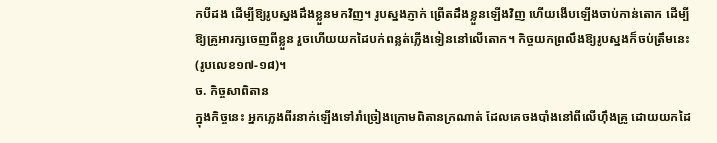កបីដង ដើម្បីឱ្យរូបស្នងដឹងខ្លួនមកវិញ។ រូបស្នងភ្ញាក់ ព្រើតដឹងខ្លួនឡើងវិញ ហើយងើបឡើងចាប់កាន់តោក ដើម្បីឱ្យគ្រូអារក្សចេញពីខ្លួន រួចហើយយកដៃបក់ពន្លត់ភ្លើងទៀននៅលើតោក។ កិច្ចយកព្រលឹងឱ្យរូបស្នងក៏ចប់ត្រឹមនេះ (រូបលេខ១៧-១៨)។
ច. កិច្ចសាពិតាន
ក្នុងកិច្ចនេះ អ្នកភ្លេងពីរនាក់ឡើងទៅរាំច្រៀងក្រោមពិតានក្រណាត់ ដែលគេចងបាំងនៅពីលើហ៊ឹងគ្រូ ដោយយកដៃ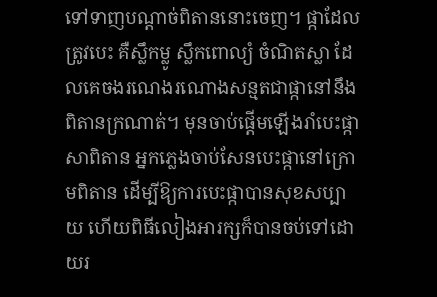ទៅទាញបណ្តាច់ពិតាននោះចេញ។ ផ្កាដែលត្រូវបេះ គឺស្លឹកម្លូ ស្លឹកពោល្យំ ចំណិតស្លា ដែលគេចងរណេងរណោងសន្មតជាផ្កានៅនឹងពិតានក្រណាត់។ មុនចាប់ផ្តើមឡើងរាំបេះផ្កាសាពិតាន អ្នកភ្លេងចាប់សែនបេះផ្កានៅក្រោមពិតាន ដើម្បីឱ្យការបេះផ្កាបានសុខសប្បាយ ហើយពិធីលៀងអារក្សក៏បានចប់ទៅដោយរ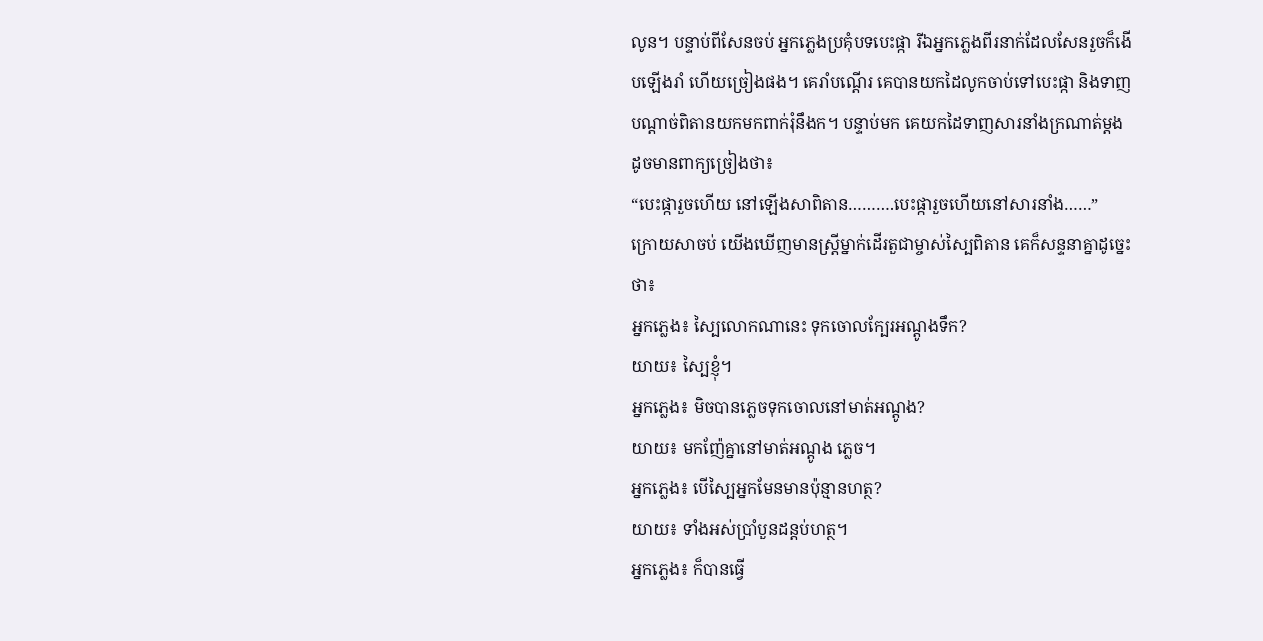លូន។ បន្ទាប់ពីសែនចប់ អ្នកភ្លេងប្រគុំបទបេះផ្កា រីឯអ្នកភ្លេងពីរនាក់ដែលសែនរួចក៏ងើបឡើងរាំ ហើយច្រៀងផង។ គេរាំបណ្តើរ គេបានយកដៃលូកចាប់ទៅបេះផ្កា និងទាញបណ្តាច់ពិតានយកមកពាក់រុំនឹងក។ បន្ទាប់មក គេយកដៃទាញសារនាំងក្រណាត់ម្តង ដូចមានពាក្យច្រៀងថា៖
“បេះផ្ការួចហើយ នៅឡើងសាពិតាន……….បេះផ្ការួចហើយនៅសារនាំង……”
ក្រោយសាចប់ យើងឃើញមានស្ត្រីម្នាក់ដើរតួជាម្ចាស់ស្បៃពិតាន គេក៏សន្ទនាគ្នាដូច្នេះថា៖
អ្នកភ្លេង៖ ស្បៃលោកណានេះ ទុកចោលក្បែរអណ្តូងទឹក?
យាយ៖ ស្បៃខ្ញុំ។
អ្នកភ្លេង៖ មិចបានភ្លេចទុកចោលនៅមាត់អណ្តូង?
យាយ៖ មកញ៉ែគ្នានៅមាត់អណ្តូង ភ្លេច។
អ្នកភ្លេង៖ បើស្បៃអ្នកមែនមានប៉ុន្មានហត្ថ?
យាយ៖ ទាំងអស់ប្រាំបួនដន្តប់ហត្ថ។
អ្នកភ្លេង៖ ក៏បានធ្វើ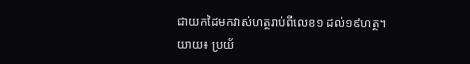ជាយកដៃមកវាស់ហត្ថរាប់ពីលេខ១ ដល់១៩ហត្ថ។
យាយ៖ ប្រយ័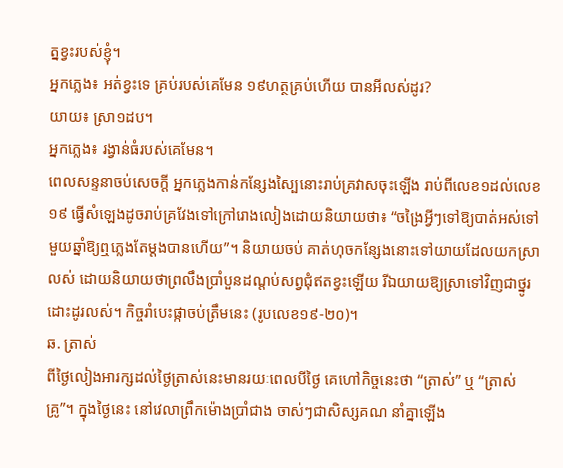ត្នខ្វះរបស់ខ្ញុំ។
អ្នកភ្លេង៖ អត់ខ្វះទេ គ្រប់របស់គេមែន ១៩ហត្ថគ្រប់ហើយ បានអីលស់ដូរ?
យាយ៖ ស្រា១ដប។
អ្នកភ្លេង៖ រង្វាន់ធំរបស់គេមែន។
ពេលសន្ទនាចប់សេចក្តី អ្នកភ្លេងកាន់កន្សែងស្បៃនោះរាប់គ្រវាសចុះឡើង រាប់ពីលេខ១ដល់លេខ១៩ ធ្វើសំឡេងដូចរាប់គ្រវែងទៅក្រៅរោងលៀងដោយនិយាយថា៖ “ចង្រៃអ្វីៗទៅឱ្យបាត់អស់ទៅ មួយឆ្នាំឱ្យឮភ្លេងតែម្តងបានហើយ”។ និយាយចប់ គាត់ហុចកន្សែងនោះទៅយាយដែលយកស្រាលស់ ដោយនិយាយថាព្រលឹងប្រាំបួនដណ្តប់សព្វជុំឥតខ្វះឡើយ រីឯយាយឱ្យស្រាទៅវិញជាថ្នូរដោះដូរលស់។ កិច្ចរាំបេះផ្កាចប់ត្រឹមនេះ (រូបលេខ១៩-២០)។
ឆ. ត្រាស់
ពីថ្ងៃលៀងអារក្សដល់ថ្ងៃត្រាស់នេះមានរយៈពេលបីថ្ងៃ គេហៅកិច្ចនេះថា “ត្រាស់” ឬ “ត្រាស់គ្រូ”។ ក្នុងថ្ងៃនេះ នៅវេលាព្រឹកម៉ោងប្រាំជាង ចាស់ៗជាសិស្សគណ នាំគ្នាឡើង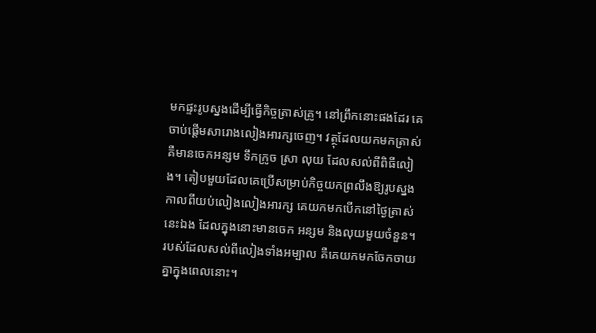មកផ្ទះរូបស្នងដើម្បីធ្វើកិច្ចត្រាស់គ្រូ។ នៅព្រឹកនោះផងដែរ គេចាប់ផ្តើមសារោងលៀងអារក្សចេញ។ វត្ថុដែលយកមកត្រាស់គឺមានចេកអន្សម ទឹកក្រូច ស្រា លុយ ដែលសល់ពីពិធីលៀង។ តៀបមួយដែលគេប្រើសម្រាប់កិច្ចយកព្រលឹងឱ្យរូបស្នង កាលពីយប់លៀងលៀងអារក្ស គេយកមកបើកនៅថ្ងៃត្រាស់នេះឯង ដែលក្នុងនោះមានចេក អន្សម និងលុយមួយចំនួន។ របស់ដែលសល់ពីលៀងទាំងអម្បាល គឺគេយកមកចែកចាយគ្នាក្នុងពេលនោះ។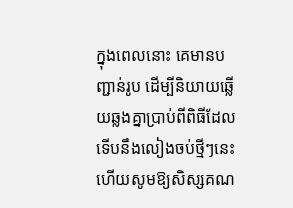ក្នុងពេលនោះ គេមានបញ្ជាន់រូប ដើម្បីនិយាយឆ្លើយឆ្លងគ្នាប្រាប់ពីពិធីដែលទើបនឹងលៀងចប់ថ្មីៗនេះ ហើយសូមឱ្យសិស្សគណ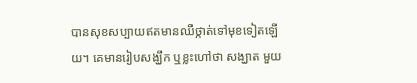បានសុខសប្បាយឥតមានឈឺថ្កាត់ទៅមុខទៀតឡើយ។ គេមានរៀបសង្ឃឹក ឬខ្លះហៅថា សង្ឃាត មួយ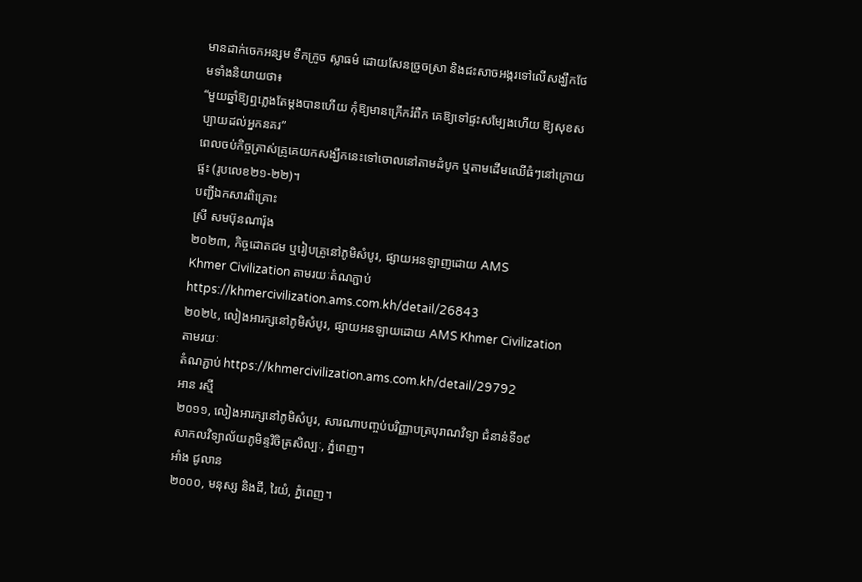មានដាក់ចេកអន្សម ទឹកក្រូច ស្លាធម៌ ដោយសែនច្រូចស្រា និងជះសាចអង្ករទៅលើសង្ឃឹកថែមទាំងនិយាយថា៖
“មួយឆ្នាំឱ្យឮភ្លេងតែម្តងបានហើយ កុំឱ្យមានក្រើករំពឺក គេឱ្យទៅផ្ទះសម្បែងហើយ ឱ្យសុខសប្បាយដល់អ្នកនគរ”
ពេលចប់កិច្ចត្រាស់គ្រូគេយកសង្ឃឹកនេះទៅចោលនៅតាមដំបូក ឬតាមដើមឈើធំៗនៅក្រោយផ្ទះ (រូបលេខ២១-២២)។
បញ្ជីឯកសារពិគ្រោះ
ស្រី សមប៊ុនណារ៉ុង
២០២៣, កិច្ចដោតជម ឬរៀបគ្រូនៅភូមិសំបូរ, ផ្សាយអនឡាញដោយ AMS
Khmer Civilization តាមរយៈតំណភ្ជាប់ https://khmercivilization.ams.com.kh/detail/26843
២០២៤, លៀងអារក្សនៅភូមិសំបូរ, ផ្សាយអនឡាយដោយ AMS Khmer Civilization តាមរយៈ
តំណភ្ជាប់ https://khmercivilization.ams.com.kh/detail/29792
អាន រស្មី
២០១១, លៀងអារក្សនៅភូមិសំបូរ, សារណាបញ្ចប់បរិញ្ញាបត្របុរាណវិទ្យា ជំនាន់ទី១៩
សាកលវិទ្យាល័យភូមិន្ទវិចិត្រសិល្បៈ, ភ្នំពេញ។
អាំង ជូលាន
២០០០, មនុស្ស និងដី, រៃយំ, ភ្នំពេញ។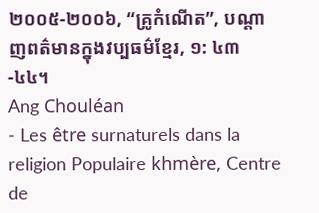២០០៥-២០០៦, “គ្រូកំណើត”, បណ្តាញពត៌មានក្នុងវប្បធម៌ខ្មែរ, ១: ៤៣-៤៤។
Ang Chouléan
- Les être surnaturels dans la religion Populaire khmère, Centre de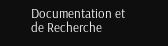Documentation et
de Recherche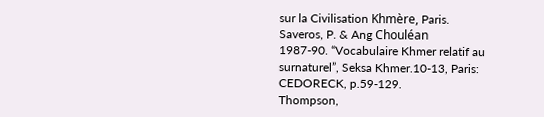sur la Civilisation Khmère, Paris.
Saveros, P. & Ang Chouléan
1987-90. “Vocabulaire Khmer relatif au surnaturel”, Seksa Khmer.10-13, Paris:
CEDORECK, p.59-129.
Thompson,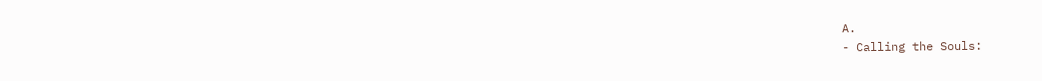A.
- Calling the Souls: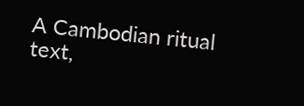A Cambodian ritual text,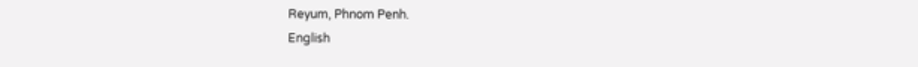Reyum, Phnom Penh.
English